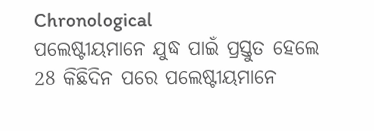Chronological
ପଲେଷ୍ଟୀୟମାନେ ଯୁଦ୍ଧ ପାଇଁ ପ୍ରସ୍ତୁତ ହେଲେ
28 କିଛିଦିନ ପରେ ପଲେଷ୍ଟୀୟମାନେ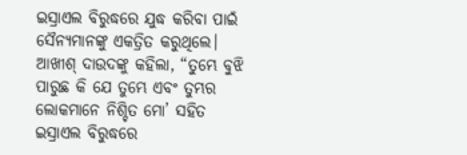ଇସ୍ରାଏଲ ବିରୁଦ୍ଧରେ ଯୁଦ୍ଧ କରିବା ପାଇଁ ସୈନ୍ୟମାନଙ୍କୁ ଏକତ୍ରିତ କରୁଥିଲେ। ଆଖୀଶ୍ ଦାଉଦଙ୍କୁ କହିଲା, “ତୁମ୍ଭେ ବୁଝି ପାରୁଛ କି ଯେ ତୁମ୍ଭେ ଏବଂ ତୁମ୍ଭର ଲୋକମାନେ ନିଶ୍ଚିତ ମୋ’ ସହିତ ଇସ୍ରାଏଲ ବିରୁଦ୍ଧରେ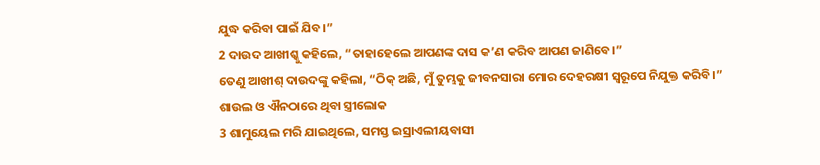ଯୁଦ୍ଧ କରିବା ପାଇଁ ଯିବ।”
2 ଦାଉଦ ଆଖୀଶ୍କୁ କହିଲେ, “ତାହାହେଲେ ଆପଣଙ୍କ ଦାସ କ’ଣ କରିବ ଆପଣ ଜାଣିବେ।”
ତେଣୁ ଆଖୀଶ୍ ଦାଉଦଙ୍କୁ କହିଲା, “ଠିକ୍ ଅଛି, ମୁଁ ତୁମ୍ଭକୁ ଜୀବନସାରା ମୋର ଦେହରକ୍ଷୀ ସ୍ୱରୂପେ ନିଯୁକ୍ତ କରିବି।”
ଶାଉଲ ଓ ଐନଠାରେ ଥିବା ସ୍ତ୍ରୀଲୋକ
3 ଶାମୁୟେଲ ମରି ଯାଇଥିଲେ, ସମସ୍ତ ଇସ୍ରାଏଲୀୟବାସୀ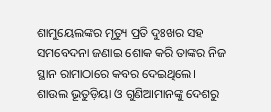ଶାମୁୟେଲଙ୍କର ମୃତ୍ୟୁ ପ୍ରତି ଦୁଃଖର ସହ ସମବେଦନା ଜଣାଇ ଶୋକ କରି ତାଙ୍କର ନିଜ ସ୍ଥାନ ରାମାଠାରେ କବର ଦେଇଥିଲେ।
ଶାଉଲ ଭୂତୁଡ଼ିୟା ଓ ଗୁଣିଆମାନଙ୍କୁ ଦେଶରୁ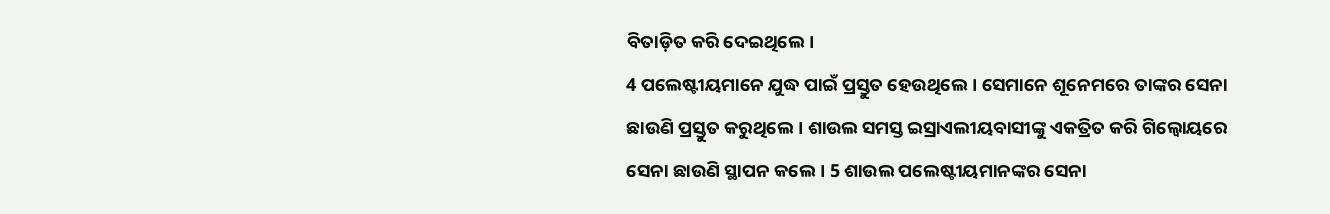ବିତାଡ଼ିତ କରି ଦେଇଥିଲେ।
4 ପଲେଷ୍ଟୀୟମାନେ ଯୁଦ୍ଧ ପାଇଁ ପ୍ରସ୍ତୁତ ହେଉଥିଲେ। ସେମାନେ ଶୂନେମରେ ତାଙ୍କର ସେନା ଛାଉଣି ପ୍ରସ୍ତୁତ କରୁଥିଲେ। ଶାଉଲ ସମସ୍ତ ଇସ୍ରାଏଲୀୟବାସୀଙ୍କୁ ଏକତ୍ରିତ କରି ଗିଲ୍ବୋୟରେ ସେନା ଛାଉଣି ସ୍ଥାପନ କଲେ। 5 ଶାଉଲ ପଲେଷ୍ଟୀୟମାନଙ୍କର ସେନା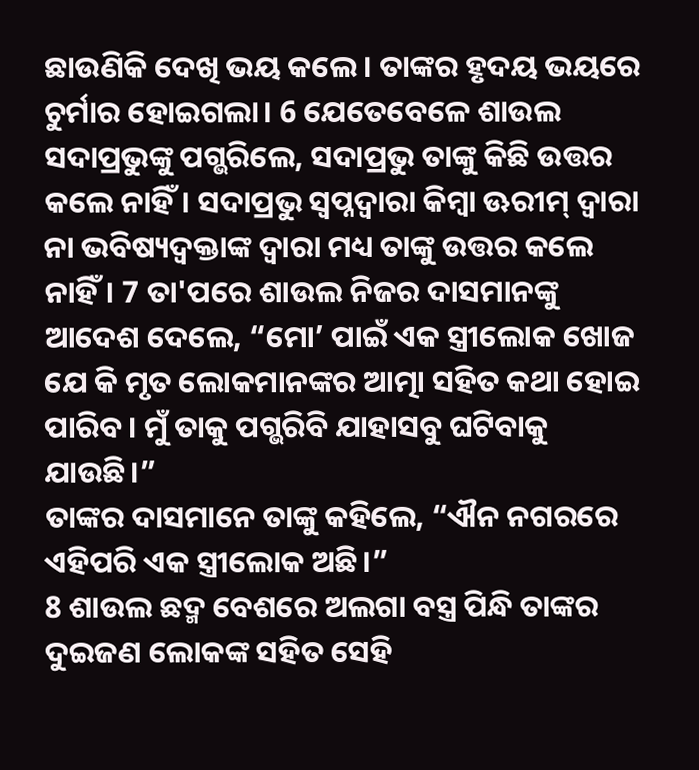ଛାଉଣିକି ଦେଖି ଭୟ କଲେ। ତାଙ୍କର ହୃଦୟ ଭୟରେ ଚୁର୍ମାର ହୋଇଗଲା। 6 ଯେତେବେଳେ ଶାଉଲ ସଦାପ୍ରଭୁଙ୍କୁ ପଗ୍ଭରିଲେ, ସଦାପ୍ରଭୁ ତାଙ୍କୁ କିଛି ଉତ୍ତର କଲେ ନାହିଁ। ସଦାପ୍ରଭୁ ସ୍ୱପ୍ନଦ୍ୱାରା କିମ୍ବା ଊରୀମ୍ ଦ୍ୱାରା ନା ଭବିଷ୍ୟଦ୍ବକ୍ତାଙ୍କ ଦ୍ୱାରା ମଧ୍ୟ ତାଙ୍କୁ ଉତ୍ତର କଲେ ନାହିଁ। 7 ତା'ପରେ ଶାଉଲ ନିଜର ଦାସମାନଙ୍କୁ ଆଦେଶ ଦେଲେ, “ମୋ’ ପାଇଁ ଏକ ସ୍ତ୍ରୀଲୋକ ଖୋଜ ଯେ କି ମୃତ ଲୋକମାନଙ୍କର ଆତ୍ମା ସହିତ କଥା ହୋଇ ପାରିବ। ମୁଁ ତାକୁ ପଗ୍ଭରିବି ଯାହାସବୁ ଘଟିବାକୁ ଯାଉଛି।”
ତାଙ୍କର ଦାସମାନେ ତାଙ୍କୁ କହିଲେ, “ଐନ ନଗରରେ ଏହିପରି ଏକ ସ୍ତ୍ରୀଲୋକ ଅଛି।”
8 ଶାଉଲ ଛଦ୍ମ ବେଶରେ ଅଲଗା ବସ୍ତ୍ର ପିନ୍ଧି ତାଙ୍କର ଦୁଇଜଣ ଲୋକଙ୍କ ସହିତ ସେହି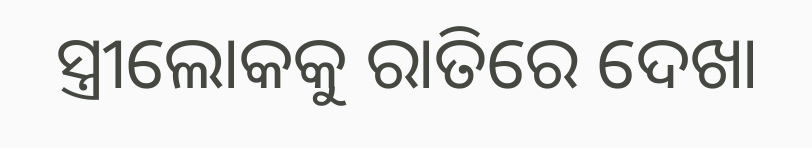ସ୍ତ୍ରୀଲୋକକୁ ରାତିରେ ଦେଖା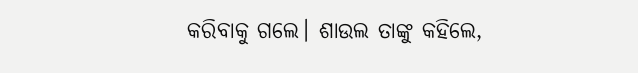କରିବାକୁ ଗଲେ। ଶାଉଲ ତାଙ୍କୁ କହିଲେ,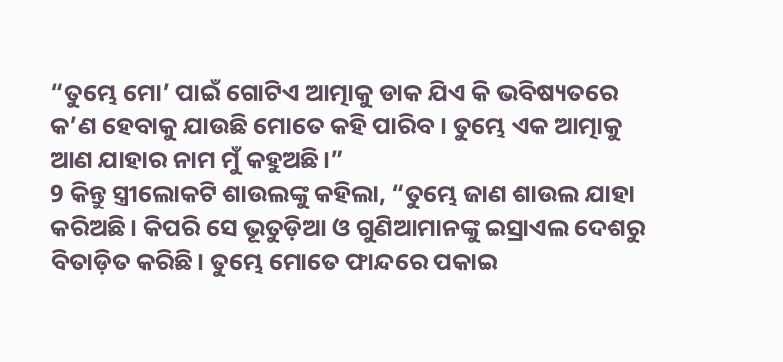“ତୁମ୍ଭେ ମୋ’ ପାଇଁ ଗୋଟିଏ ଆତ୍ମାକୁ ଡାକ ଯିଏ କି ଭବିଷ୍ୟତରେ କ’ଣ ହେବାକୁ ଯାଉଛି ମୋତେ କହି ପାରିବ। ତୁମ୍ଭେ ଏକ ଆତ୍ମାକୁ ଆଣ ଯାହାର ନାମ ମୁଁ କହୁଅଛି।”
9 କିନ୍ତୁ ସ୍ତ୍ରୀଲୋକଟି ଶାଉଲଙ୍କୁ କହିଲା, “ତୁମ୍ଭେ ଜାଣ ଶାଉଲ ଯାହା କରିଅଛି। କିପରି ସେ ଭୂତୁଡ଼ିଆ ଓ ଗୁଣିଆମାନଙ୍କୁ ଇସ୍ରାଏଲ ଦେଶରୁ ବିତାଡ଼ିତ କରିଛି। ତୁମ୍ଭେ ମୋତେ ଫାନ୍ଦରେ ପକାଇ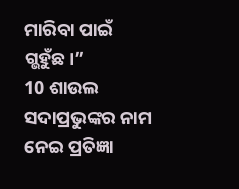ମାରିବା ପାଇଁ ଗ୍ଭହୁଁଛ।”
10 ଶାଉଲ ସଦାପ୍ରଭୁଙ୍କର ନାମ ନେଇ ପ୍ରତିଜ୍ଞା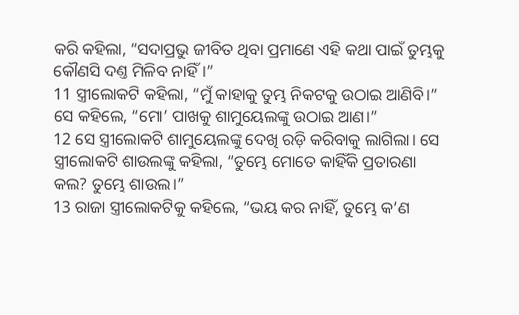କରି କହିଲା, “ସଦାପ୍ରଭୁ ଜୀବିତ ଥିବା ପ୍ରମାଣେ ଏହି କଥା ପାଇଁ ତୁମ୍ଭକୁ କୌଣସି ଦଣ୍ତ ମିଳିବ ନାହିଁ।”
11 ସ୍ତ୍ରୀଲୋକଟି କହିଲା, “ମୁଁ କାହାକୁ ତୁମ୍ଭ ନିକଟକୁ ଉଠାଇ ଆଣିବି।”
ସେ କହିଲେ, “ମୋ’ ପାଖକୁ ଶାମୁୟେଲଙ୍କୁ ଉଠାଇ ଆଣ।”
12 ସେ ସ୍ତ୍ରୀଲୋକଟି ଶାମୁୟେଲଙ୍କୁ ଦେଖି ରଡ଼ି କରିବାକୁ ଲାଗିଲା। ସେ ସ୍ତ୍ରୀଲୋକଟି ଶାଉଲଙ୍କୁ କହିଲା, “ତୁମ୍ଭେ ମୋତେ କାହିଁକି ପ୍ରତାରଣା କଲ? ତୁମ୍ଭେ ଶାଉଲ।”
13 ରାଜା ସ୍ତ୍ରୀଲୋକଟିକୁ କହିଲେ, “ଭୟ କର ନାହିଁ, ତୁମ୍ଭେ କ’ଣ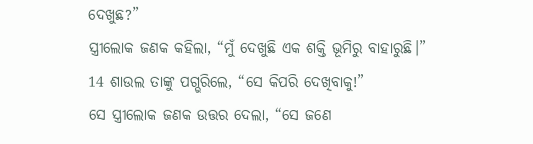ଦେଖୁଛ?”
ସ୍ତ୍ରୀଲୋକ ଜଣକ କହିଲା, “ମୁଁ ଦେଖୁଛି ଏକ ଶକ୍ତି ଭୂମିରୁ ବାହାରୁଛି।”
14 ଶାଉଲ ତାଙ୍କୁ ପଗ୍ଭରିଲେ, “ସେ କିପରି ଦେଖିବାକୁ!”
ସେ ସ୍ତ୍ରୀଲୋକ ଜଣକ ଉତ୍ତର ଦେଲା, “ସେ ଜଣେ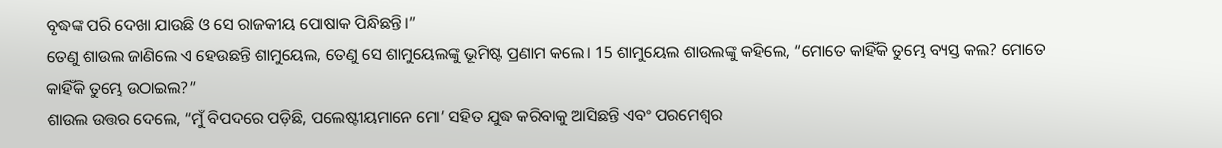ବୃଦ୍ଧଙ୍କ ପରି ଦେଖା ଯାଉଛି ଓ ସେ ରାଜକୀୟ ପୋଷାକ ପିନ୍ଧିଛନ୍ତି।”
ତେଣୁ ଶାଉଲ ଜାଣିଲେ ଏ ହେଉଛନ୍ତି ଶାମୁୟେଲ, ତେଣୁ ସେ ଶାମୁୟେଲଙ୍କୁ ଭୂମିଷ୍ଟ ପ୍ରଣାମ କଲେ। 15 ଶାମୁୟେଲ ଶାଉଲଙ୍କୁ କହିଲେ, “ମୋତେ କାହିଁକି ତୁମ୍ଭେ ବ୍ୟସ୍ତ କଲ? ମୋତେ କାହିଁକି ତୁମ୍ଭେ ଉଠାଇଲ?”
ଶାଉଲ ଉତ୍ତର ଦେଲେ, “ମୁଁ ବିପଦରେ ପଡ଼ିଛି, ପଲେଷ୍ଟୀୟମାନେ ମୋ’ ସହିତ ଯୁଦ୍ଧ କରିବାକୁ ଆସିଛନ୍ତି ଏବଂ ପରମେଶ୍ୱର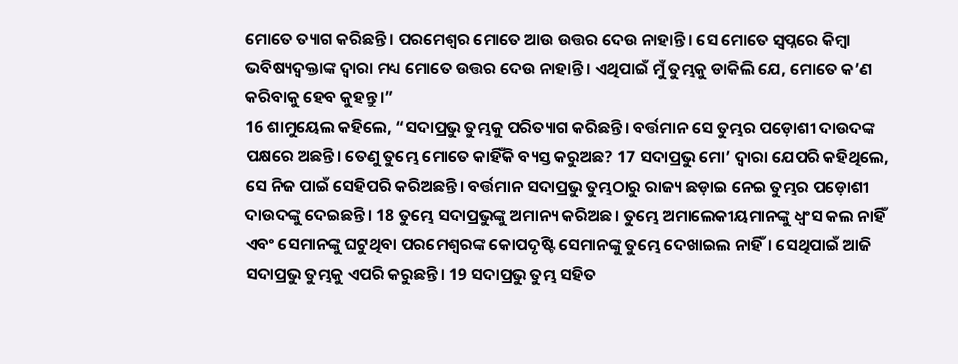ମୋତେ ତ୍ୟାଗ କରିଛନ୍ତି। ପରମେଶ୍ୱର ମୋତେ ଆଉ ଉତ୍ତର ଦେଉ ନାହାନ୍ତି। ସେ ମୋତେ ସ୍ୱପ୍ନରେ କିମ୍ବା ଭବିଷ୍ୟଦ୍ବକ୍ତାଙ୍କ ଦ୍ୱାରା ମଧ୍ୟ ମୋତେ ଉତ୍ତର ଦେଉ ନାହାନ୍ତି। ଏଥିପାଇଁ ମୁଁ ତୁମ୍ଭକୁ ଡାକିଲି ଯେ, ମୋତେ କ’ଣ କରିବାକୁ ହେବ କୁହନ୍ତୁ।”
16 ଶାମୁୟେଲ କହିଲେ, “ସଦାପ୍ରଭୁ ତୁମ୍ଭକୁ ପରିତ୍ୟାଗ କରିଛନ୍ତି। ବର୍ତ୍ତମାନ ସେ ତୁମ୍ଭର ପଡ଼ୋଶୀ ଦାଉଦଙ୍କ ପକ୍ଷରେ ଅଛନ୍ତି। ତେଣୁ ତୁମ୍ଭେ ମୋତେ କାହିଁକି ବ୍ୟସ୍ତ କରୁଅଛ? 17 ସଦାପ୍ରଭୁ ମୋ’ ଦ୍ୱାରା ଯେପରି କହିଥିଲେ, ସେ ନିଜ ପାଇଁ ସେହିପରି କରିଅଛନ୍ତି। ବର୍ତ୍ତମାନ ସଦାପ୍ରଭୁ ତୁମ୍ଭଠାରୁ ରାଜ୍ୟ ଛଡ଼ାଇ ନେଇ ତୁମ୍ଭର ପଡ଼ୋଶୀ ଦାଉଦଙ୍କୁ ଦେଇଛନ୍ତି। 18 ତୁମ୍ଭେ ସଦାପ୍ରଭୁଙ୍କୁ ଅମାନ୍ୟ କରିଅଛ। ତୁମ୍ଭେ ଅମାଲେକୀୟମାନଙ୍କୁ ଧ୍ୱଂସ କଲ ନାହିଁ ଏବଂ ସେମାନଙ୍କୁ ଘଟୁଥିବା ପରମେଶ୍ୱରଙ୍କ କୋପଦୃଷ୍ଟି ସେମାନଙ୍କୁ ତୁମ୍ଭେ ଦେଖାଇଲ ନାହିଁ। ସେଥିପାଇଁ ଆଜି ସଦାପ୍ରଭୁ ତୁମ୍ଭକୁ ଏପରି କରୁଛନ୍ତି। 19 ସଦାପ୍ରଭୁ ତୁମ୍ଭ ସହିତ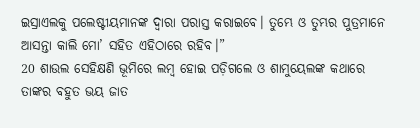ଇସ୍ରାଏଲକୁ ପଲେଷ୍ଟୀୟମାନଙ୍କ ଦ୍ୱାରା ପରାସ୍ତ କରାଇବେ। ତୁମ୍ଭେ ଓ ତୁମ୍ଭର ପୁତ୍ରମାନେ ଆସନ୍ତା କାଲି ମୋ’ ସହିତ ଏହିଠାରେ ରହିବ।”
20 ଶାଉଲ ସେହିକ୍ଷଣି ଭୂମିରେ ଲମ୍ବ ହୋଇ ପଡ଼ିଗଲେ ଓ ଶାମୁୟେଲଙ୍କ କଥାରେ ତାଙ୍କର ବହୁତ ଭୟ ଜାତ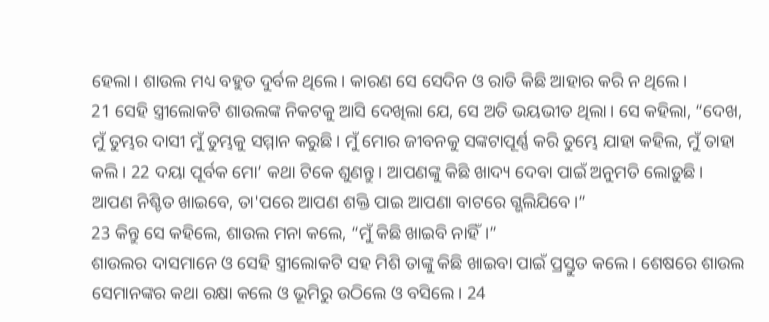ହେଲା। ଶାଉଲ ମଧ୍ୟ ବହୁତ ଦୁର୍ବଳ ଥିଲେ। କାରଣ ସେ ସେଦିନ ଓ ରାତି କିଛି ଆହାର କରି ନ ଥିଲେ।
21 ସେହି ସ୍ତ୍ରୀଲୋକଟି ଶାଉଲଙ୍କ ନିକଟକୁ ଆସି ଦେଖିଲା ଯେ, ସେ ଅତି ଭୟଭୀତ ଥିଲା। ସେ କହିଲା, “ଦେଖ, ମୁଁ ତୁମ୍ଭର ଦାସୀ ମୁଁ ତୁମ୍ଭକୁ ସମ୍ମାନ କରୁଛି। ମୁଁ ମୋର ଜୀବନକୁ ସଙ୍କଟାପୂର୍ଣ୍ଣ କରି ତୁମ୍ଭେ ଯାହା କହିଲ, ମୁଁ ତାହା କଲି। 22 ଦୟା ପୂର୍ବକ ମୋ’ କଥା ଟିକେ ଶୁଣନ୍ତୁ। ଆପଣଙ୍କୁ କିଛି ଖାଦ୍ୟ ଦେବା ପାଇଁ ଅନୁମତି ଲୋଡ଼ୁଛି। ଆପଣ ନିଶ୍ଚିତ ଖାଇବେ, ତା'ପରେ ଆପଣ ଶକ୍ତି ପାଇ ଆପଣା ବାଟରେ ଗ୍ଭଲିଯିବେ।”
23 କିନ୍ତୁ ସେ କହିଲେ, ଶାଉଲ ମନା କଲେ, “ମୁଁ କିଛି ଖାଇବି ନାହିଁ।”
ଶାଉଲର ଦାସମାନେ ଓ ସେହି ସ୍ତ୍ରୀଲୋକଟି ସହ ମିଶି ତାଙ୍କୁ କିଛି ଖାଇବା ପାଇଁ ପ୍ରସ୍ତୁତ କଲେ। ଶେଷରେ ଶାଉଲ ସେମାନଙ୍କର କଥା ରକ୍ଷା କଲେ ଓ ଭୂମିରୁ ଉଠିଲେ ଓ ବସିଲେ। 24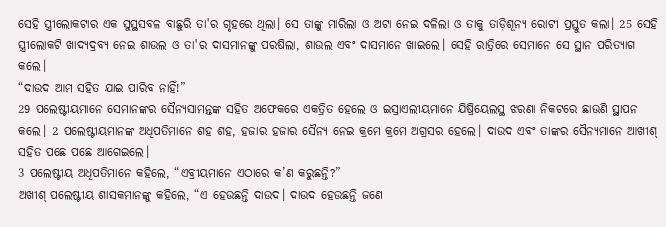ସେହି ସ୍ତ୍ରୀଲୋକଟାର ଏକ ସୁସ୍ଥସବଳ ବାଛୁରି ତା'ର ଗୃହରେ ଥିଲା। ସେ ତାଙ୍କୁ ମାରିଲା ଓ ଅଟା ନେଇ ଦଳିଲା ଓ ତାକୁ ତାଡ଼ିଶୂନ୍ୟ ରୋଟୀ ପ୍ରସ୍ତୁତ କଲା। 25 ସେହି ସ୍ତ୍ରୀଲୋକଟି ଖାଦ୍ୟଦ୍ରବ୍ୟ ନେଇ ଶାଉଲ ଓ ତା'ର ଦାସମାନଙ୍କୁ ପରଷିଲା, ଶାଉଲ ଏବଂ ଦାସମାନେ ଖାଇଲେ। ସେହି ରାତ୍ରିରେ ସେମାନେ ସେ ସ୍ଥାନ ପରିତ୍ୟାଗ କଲେ।
“ଦାଉଦ ଆମ ସହିତ ଯାଇ ପାରିବ ନାହିଁ!”
29 ପଲେଷ୍ଟୀୟମାନେ ସେମାନଙ୍କର ସୈନ୍ୟସାମନ୍ତଙ୍କ ସହିତ ଅଫେକରେ ଏକତ୍ରିତ ହେଲେ ଓ ଇସ୍ରାଏଲୀୟମାନେ ଯିଷ୍ରିୟେଲସ୍ଥ ଝରଣା ନିକଟରେ ଛାଉଣି ସ୍ଥାପନ କଲେ। 2 ପଲେଷ୍ଟୀୟମାନଙ୍କ ଅଧିପତିମାନେ ଶହ ଶହ, ହଜାର ହଜାର ସୈନ୍ୟ ନେଇ କ୍ରମେ କ୍ରମେ ଅଗ୍ରସର ହେଲେ। ଦାଉଦ ଏବଂ ତାଙ୍କର ସୈନ୍ୟମାନେ ଆଖୀଶ୍ ସହିତ ପଛେ ପଛେ ଆଗେଇଲେ।
3 ପଲେଷ୍ଟୀୟ ଅଧିପତିମାନେ କହିଲେ, “ଏବ୍ରୀୟମାନେ ଏଠାରେ କ’ଣ କରୁଛନ୍ତି?”
ଅଖୀଶ୍ ପଲେଷ୍ଟୀୟ ଶାସକମାନଙ୍କୁ କହିଲେ, “ଏ ହେଉଛନ୍ତି ଦାଉଦ। ଦାଉଦ ହେଉଛନ୍ତି ଜଣେ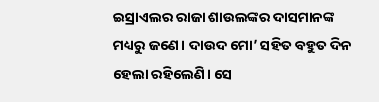ଇସ୍ରାଏଲର ରାଜା ଶାଉଲଙ୍କର ଦାସମାନଙ୍କ ମଧ୍ୟରୁ ଜଣେ। ଦାଉଦ ମୋ’ ସହିତ ବହୁତ ଦିନ ହେଲା ରହିଲେଣି। ସେ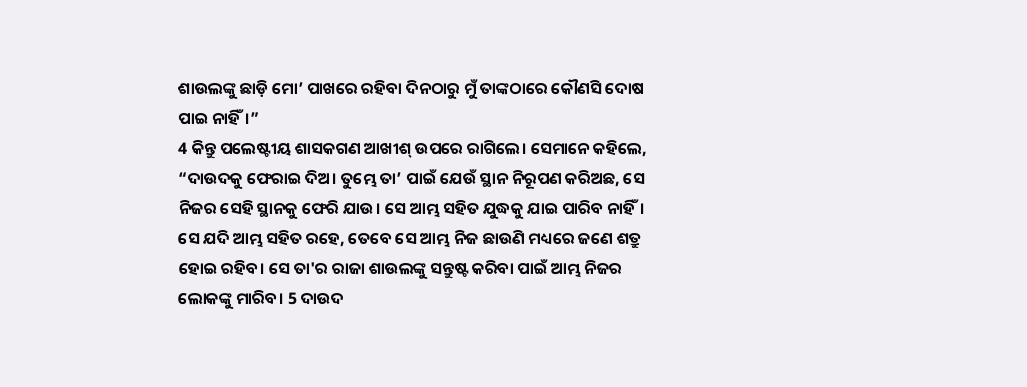ଶାଉଲଙ୍କୁ ଛାଡ଼ି ମୋ’ ପାଖରେ ରହିବା ଦିନଠାରୁ ମୁଁ ତାଙ୍କଠାରେ କୌଣସି ଦୋଷ ପାଇ ନାହିଁ।”
4 କିନ୍ତୁ ପଲେଷ୍ଟୀୟ ଶାସକଗଣ ଆଖୀଶ୍ ଉପରେ ରାଗିଲେ। ସେମାନେ କହିଲେ, “ଦାଉଦକୁ ଫେରାଇ ଦିଅ। ତୁମ୍ଭେ ତା’ ପାଇଁ ଯେଉଁ ସ୍ଥାନ ନିରୂପଣ କରିଅଛ, ସେ ନିଜର ସେହି ସ୍ଥାନକୁ ଫେରି ଯାଉ। ସେ ଆମ୍ଭ ସହିତ ଯୁଦ୍ଧକୁ ଯାଇ ପାରିବ ନାହିଁ। ସେ ଯଦି ଆମ୍ଭ ସହିତ ରହେ, ତେବେ ସେ ଆମ୍ଭ ନିଜ ଛାଉଣି ମଧ୍ୟରେ ଜଣେ ଶତ୍ରୁ ହୋଇ ରହିବ। ସେ ତା'ର ରାଜା ଶାଉଲଙ୍କୁ ସନ୍ତୁଷ୍ଟ କରିବା ପାଇଁ ଆମ୍ଭ ନିଜର ଲୋକଙ୍କୁ ମାରିବ। 5 ଦାଉଦ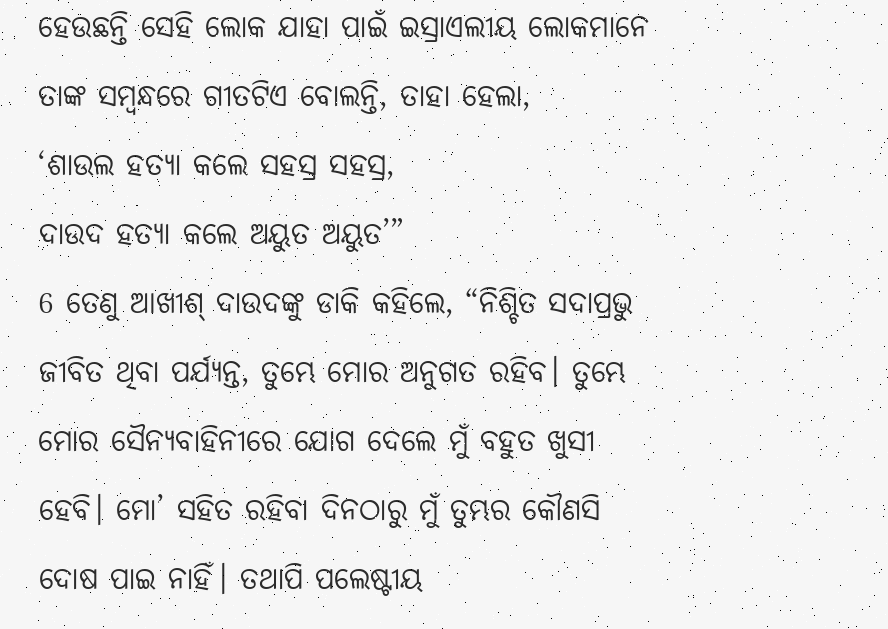ହେଉଛନ୍ତି ସେହି ଲୋକ ଯାହା ପାଇଁ ଇସ୍ରାଏଲୀୟ ଲୋକମାନେ ତାଙ୍କ ସମ୍ବନ୍ଧରେ ଗୀତଟିଏ ବୋଲନ୍ତି, ତାହା ହେଲା,
‘ଶାଉଲ ହତ୍ୟା କଲେ ସହସ୍ର ସହସ୍ର,
ଦାଉଦ ହତ୍ୟା କଲେ ଅୟୁତ ଅୟୁତ’”
6 ତେଣୁ ଆଖୀଶ୍ ଦାଉଦଙ୍କୁ ଡାକି କହିଲେ, “ନିଶ୍ଚିତ ସଦାପ୍ରଭୁ ଜୀବିତ ଥିବା ପର୍ଯ୍ୟନ୍ତ, ତୁମ୍ଭେ ମୋର ଅନୁଗତ ରହିବ। ତୁମ୍ଭେ ମୋର ସୈନ୍ୟବାହିନୀରେ ଯୋଗ ଦେଲେ ମୁଁ ବହୁତ ଖୁସୀ ହେବି। ମୋ’ ସହିତ ରହିବା ଦିନଠାରୁ ମୁଁ ତୁମ୍ଭର କୌଣସି ଦୋଷ ପାଇ ନାହିଁ। ତଥାପି ପଲେଷ୍ଟୀୟ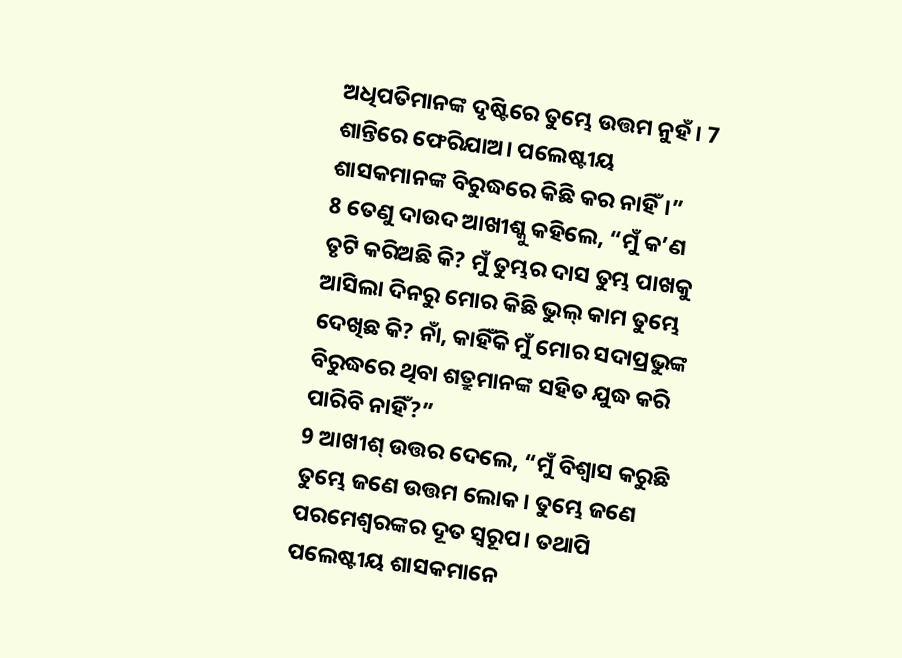ଅଧିପତିମାନଙ୍କ ଦୃଷ୍ଟିରେ ତୁମ୍ଭେ ଉତ୍ତମ ନୁହଁ। 7 ଶାନ୍ତିରେ ଫେରିଯାଅ। ପଲେଷ୍ଟୀୟ ଶାସକମାନଙ୍କ ବିରୁଦ୍ଧରେ କିଛି କର ନାହିଁ।”
8 ତେଣୁ ଦାଉଦ ଆଖୀଶ୍କୁ କହିଲେ, “ମୁଁ କ’ଣ ତୃଟି କରିଅଛି କି? ମୁଁ ତୁମ୍ଭର ଦାସ ତୁମ୍ଭ ପାଖକୁ ଆସିଲା ଦିନରୁ ମୋର କିଛି ଭୁଲ୍ କାମ ତୁମ୍ଭେ ଦେଖିଛ କି? ନାଁ, କାହିଁକି ମୁଁ ମୋର ସଦାପ୍ରଭୁଙ୍କ ବିରୁଦ୍ଧରେ ଥିବା ଶତ୍ରୁମାନଙ୍କ ସହିତ ଯୁଦ୍ଧ କରି ପାରିବି ନାହିଁ?”
9 ଆଖୀଶ୍ ଉତ୍ତର ଦେଲେ, “ମୁଁ ବିଶ୍ୱାସ କରୁଛି ତୁମ୍ଭେ ଜଣେ ଉତ୍ତମ ଲୋକ। ତୁମ୍ଭେ ଜଣେ ପରମେଶ୍ୱରଙ୍କର ଦୂତ ସ୍ୱରୂପ। ତଥାପି ପଲେଷ୍ଟୀୟ ଶାସକମାନେ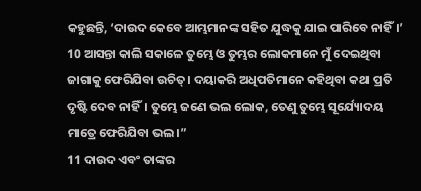କହୁଛନ୍ତି, ‘ଦାଉଦ କେବେ ଆମ୍ଭମାନଙ୍କ ସହିତ ଯୁଦ୍ଧକୁ ଯାଇ ପାରିବେ ନାହିଁ।’ 10 ଆସନ୍ତା କାଲି ସକାଳେ ତୁମ୍ଭେ ଓ ତୁମ୍ଭର ଲୋକମାନେ ମୁଁ ଦେଇଥିବା ଜାଗାକୁ ଫେରିଯିବା ଉଚିତ୍। ଦୟାକରି ଅଧିପତିମାନେ କହିଥିବା କଥା ପ୍ରତି ଦୃଷ୍ଟି ଦେବ ନାହିଁ। ତୁମ୍ଭେ ଜଣେ ଭଲ ଲୋକ, ତେଣୁ ତୁମ୍ଭେ ସୂର୍ଯ୍ୟୋଦୟ ମାତ୍ରେ ଫେରିଯିବା ଭଲ।”
11 ଦାଉଦ ଏବଂ ତାଙ୍କର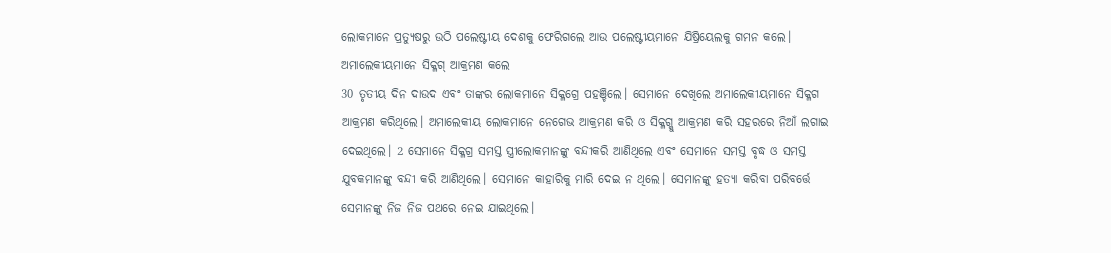ଲୋକମାନେ ପ୍ରତ୍ୟୁଷରୁ ଉଠି ପଲେଷ୍ଟୀୟ ଦେଶକୁ ଫେରିଗଲେ ଆଉ ପଲେଷ୍ଟୀୟମାନେ ଯିଷ୍ରିୟେଲକୁ ଗମନ କଲେ।
ଅମାଲେକୀୟମାନେ ସିକ୍ଳଗ୍ ଆକ୍ରମଣ କଲେ
30 ତୃତୀୟ ଦିନ ଦାଉଦ ଏବଂ ତାଙ୍କର ଲୋକମାନେ ସିକ୍ଳଗ୍ରେ ପହଞ୍ଚିଲେ। ସେମାନେ ଦେଖିଲେ ଅମାଲେକୀୟମାନେ ସିକ୍ଳଗ ଆକ୍ରମଣ କରିଥିଲେ। ଅମାଲେକୀୟ ଲୋକମାନେ ନେଗେଭ ଆକ୍ରମଣ କରି ଓ ସିକ୍ଳଗ୍କୁ ଆକ୍ରମଣ କରି ସହରରେ ନିଆଁ ଲଗାଇ ଦେଇଥିଲେ। 2 ସେମାନେ ସିକ୍ଳଗ୍ର ସମସ୍ତ ସ୍ତ୍ରୀଲୋକମାନଙ୍କୁ ବନ୍ଦୀକରି ଆଣିଥିଲେ ଏବଂ ସେମାନେ ସମସ୍ତ ବୃଦ୍ଧ ଓ ସମସ୍ତ ଯୁବକମାନଙ୍କୁ ବନ୍ଦୀ କରି ଆଣିଥିଲେ। ସେମାନେ କାହାରିକୁ ମାରି ଦେଇ ନ ଥିଲେ। ସେମାନଙ୍କୁ ହତ୍ୟା କରିବା ପରିବର୍ତ୍ତେ ସେମାନଙ୍କୁ ନିଜ ନିଜ ପଥରେ ନେଇ ଯାଇଥିଲେ।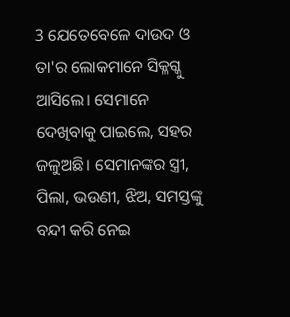3 ଯେତେବେଳେ ଦାଉଦ ଓ ତା'ର ଲୋକମାନେ ସିକ୍ଳଗ୍କୁ ଆସିଲେ। ସେମାନେ ଦେଖିବାକୁ ପାଇଲେ, ସହର ଜଳୁଅଛି। ସେମାନଙ୍କର ସ୍ତ୍ରୀ, ପିଲା, ଭଉଣୀ, ଝିଅ, ସମସ୍ତଙ୍କୁ ବନ୍ଦୀ କରି ନେଇ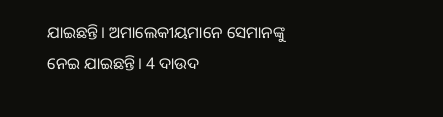ଯାଇଛନ୍ତି। ଅମାଲେକୀୟମାନେ ସେମାନଙ୍କୁ ନେଇ ଯାଇଛନ୍ତି। 4 ଦାଉଦ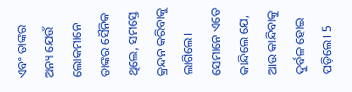ଏବଂ ତାଙ୍କର ଅନ୍ୟ ଯେଉଁ ଲୋକମାନେ ତାଙ୍କର ସୈନିକ ଥିଲେ, ସମସ୍ତେ କ୍ରନ୍ଦନ କରିବାକୁ ଲାଗିଲେ। ସେମାନେ ଏତେ କାନ୍ଦିଲେ ଯେ, ଆଉ କାନ୍ଦିବାକୁ ଦୁର୍ବଳ ହୋଇ ପଡ଼ିଲେ। 5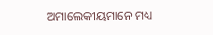ଅମାଲେକୀୟମାନେ ମଧ୍ୟ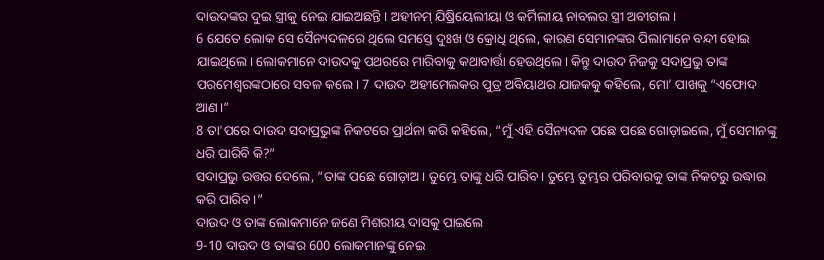ଦାଉଦଙ୍କର ଦୁଇ ସ୍ତ୍ରୀକୁ ନେଇ ଯାଇଅଛନ୍ତି। ଅହୀନମ୍ ଯିଷ୍ରିୟେଲୀୟା ଓ କର୍ମିଲୀୟ ନାବଲର ସ୍ତ୍ରୀ ଅବୀଗଲ।
6 ଯେତେ ଲୋକ ସେ ସୈନ୍ୟଦଳରେ ଥିଲେ ସମସ୍ତେ ଦୁଃଖ ଓ କ୍ରୋଧି ଥିଲେ, କାରଣ ସେମାନଙ୍କର ପିଲାମାନେ ବନ୍ଦୀ ହୋଇ ଯାଇଥିଲେ। ଲୋକମାନେ ଦାଉଦକୁ ପଥରରେ ମାରିବାକୁ କଥାବାର୍ତ୍ତା ହେଉଥିଲେ। କିନ୍ତୁ ଦାଉଦ ନିଜକୁ ସଦାପ୍ରଭୁ ତାଙ୍କ ପରମେଶ୍ୱରଙ୍କଠାରେ ସବଳ କଲେ। 7 ଦାଉଦ ଅହୀମେଲକର ପୁତ୍ର ଅବିୟାଥର ଯାଜକକୁ କହିଲେ, ମୋ’ ପାଖକୁ “ଏଫୋଦ ଆଣ।”
8 ତା'ପରେ ଦାଉଦ ସଦାପ୍ରଭୁଙ୍କ ନିକଟରେ ପ୍ରାର୍ଥନା କରି କହିଲେ, “ମୁଁ ଏହି ସୈନ୍ୟଦଳ ପଛେ ପଛେ ଗୋଡ଼ାଇଲେ, ମୁଁ ସେମାନଙ୍କୁ ଧରି ପାରିବି କି?”
ସଦାପ୍ରଭୁ ଉତ୍ତର ଦେଲେ, “ତାଙ୍କ ପଛେ ଗୋଡ଼ାଅ। ତୁମ୍ଭେ ତାଙ୍କୁ ଧରି ପାରିବ। ତୁମ୍ଭେ ତୁମ୍ଭର ପରିବାରକୁ ତାଙ୍କ ନିକଟରୁ ଉଦ୍ଧାର କରି ପାରିବ।”
ଦାଉଦ ଓ ତାଙ୍କ ଲୋକମାନେ ଜଣେ ମିଶରୀୟ ଦାସକୁ ପାଇଲେ
9-10 ଦାଉଦ ଓ ତାଙ୍କର 600 ଲୋକମାନଙ୍କୁ ନେଇ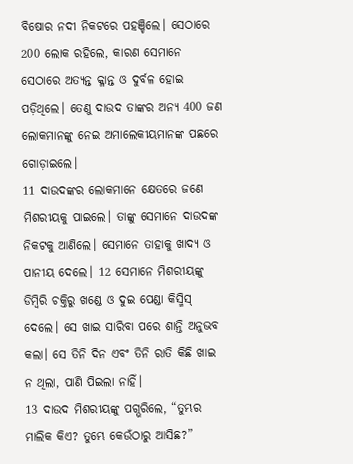ବିଷୋର ନଦୀ ନିକଟରେ ପହଞ୍ଚିଲେ। ସେଠାରେ 200 ଲୋକ ରହିଲେ, କାରଣ ସେମାନେ ସେଠାରେ ଅତ୍ୟନ୍ତ କ୍ଳାନ୍ତ ଓ ଦୁର୍ବଳ ହୋଇ ପଡ଼ିଥିଲେ। ତେଣୁ ଦାଉଦ ତାଙ୍କର ଅନ୍ୟ 400 ଜଣ ଲୋକମାନଙ୍କୁ ନେଇ ଅମାଲେକୀୟମାନଙ୍କ ପଛରେ ଗୋଡ଼ାଇଲେ।
11 ଦାଉଦଙ୍କର ଲୋକମାନେ କ୍ଷେତରେ ଜଣେ ମିଶରୀୟକୁ ପାଇଲେ। ତାଙ୍କୁ ସେମାନେ ଦାଉଦଙ୍କ ନିକଟକୁ ଆଣିଲେ। ସେମାନେ ତାହାକୁ ଖାଦ୍ୟ ଓ ପାନୀୟ ଦେଲେ। 12 ସେମାନେ ମିଶରୀୟଙ୍କୁ ଡିମ୍ବିରି ଚକ୍ତିରୁ ଖଣ୍ଡେ ଓ ଦୁଇ ପେଣ୍ଡା କିସ୍ମିସ୍ ଦେଲେ। ସେ ଖାଇ ସାରିବା ପରେ ଶାନ୍ତି ଅନୁଭବ କଲା। ସେ ତିନି ଦିନ ଏବଂ ତିନି ରାତି କିଛି ଖାଇ ନ ଥିଲା, ପାଣି ପିଇଲା ନାହିଁ।
13 ଦାଉଦ ମିଶରୀୟଙ୍କୁ ପଗ୍ଭରିଲେ, “ତୁମ୍ଭର ମାଲିକ କିଏ? ତୁମ୍ଭେ କେଉଁଠାରୁ ଆସିଛ?”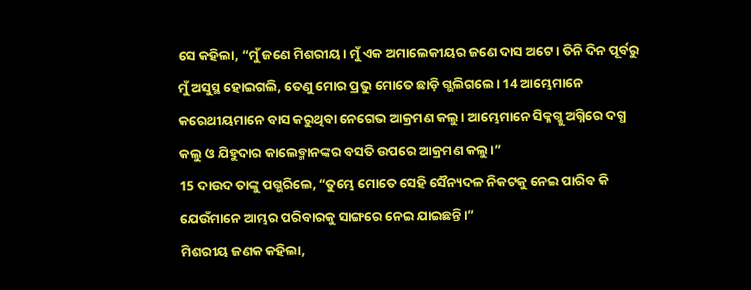ସେ କହିଲା, “ମୁଁ ଜଣେ ମିଶରୀୟ। ମୁଁ ଏକ ଅମାଲେକୀୟର ଜଣେ ଦାସ ଅଟେ। ତିନି ଦିନ ପୂର୍ବରୁ ମୁଁ ଅସୁସ୍ଥ ହୋଇଗଲି, ତେଣୁ ମୋର ପ୍ରଭୁ ମୋତେ ଛାଡ଼ି ଗ୍ଭଲିଗଲେ। 14 ଆମ୍ଭେମାନେ କରେଥୀୟମାନେ ବାସ କରୁଥିବା ନେଗେଭ ଆକ୍ରମଣ କଲୁ। ଆମ୍ଭେମାନେ ସିକ୍ଳଗ୍କୁ ଅଗ୍ନିରେ ଦଗ୍ଧ କଲୁ ଓ ଯିହୁଦାର କାଲେବ୍ମାନଙ୍କର ବସତି ଉପରେ ଆକ୍ରମଣ କଲୁ।”
15 ଦାଉଦ ତାଙ୍କୁ ପଗ୍ଭରିଲେ, “ତୁମ୍ଭେ ମୋତେ ସେହି ସୈନ୍ୟଦଳ ନିକଟକୁ ନେଇ ପାରିବ କି ଯେଉଁମାନେ ଆମ୍ଭର ପରିବାରକୁ ସାଙ୍ଗରେ ନେଇ ଯାଇଛନ୍ତି।”
ମିଶରୀୟ ଜଣକ କହିଲା,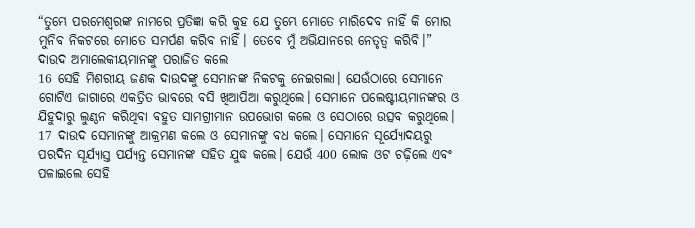“ତୁମ୍ଭେ ପରମେଶ୍ୱରଙ୍କ ନାମରେ ପ୍ରତିଜ୍ଞା କରି କୁହ ଯେ ତୁମ୍ଭେ ମୋତେ ମାରିଦେବ ନାହିଁ କି ମୋର ମୁନିବ ନିକଟରେ ମୋତେ ସମର୍ପଣ କରିବ ନାହିଁ। ତେବେ ମୁଁ ଅଭିଯାନରେ ନେତୃତ୍ୱ କରିବି।”
ଦାଉଦ ଅମାଲେକୀୟମାନଙ୍କୁ ପରାଜିତ କଲେ
16 ସେହି ମିଶରୀୟ ଜଣକ ଦାଉଦଙ୍କୁ ସେମାନଙ୍କ ନିକଟକୁ ନେଇଗଲା। ଯେଉଁଠାରେ ସେମାନେ ଗୋଟିଏ ଜାଗାରେ ଏକତ୍ରିତ ଭାବରେ ବସି ଖିଆପିଆ କରୁଥିଲେ। ସେମାନେ ପଲେଷ୍ଟୀୟମାନଙ୍କର ଓ ଯିହୁଦାରୁ ଲୁଣ୍ଠନ କରିଥିବା ବହୁତ ସାମଗ୍ରୀମାନ ଉପଭୋଗ କଲେ ଓ ସେଠାରେ ଉତ୍ସବ କରୁଥିଲେ। 17 ଦାଉଦ ସେମାନଙ୍କୁ ଆକ୍ରମଣ କଲେ ଓ ସେମାନଙ୍କୁ ବଧ କଲେ। ସେମାନେ ସୂର୍ଯ୍ୟୋଦୟରୁ ପରଦିନ ସୂର୍ଯ୍ୟାସ୍ତ ପର୍ଯ୍ୟନ୍ତ ସେମାନଙ୍କ ସହିତ ଯୁଦ୍ଧ କଲେ। ଯେଉଁ 400 ଲୋକ ଓଟ ଚଢ଼ିଲେ ଏବଂ ପଳାଇଲେ ସେହି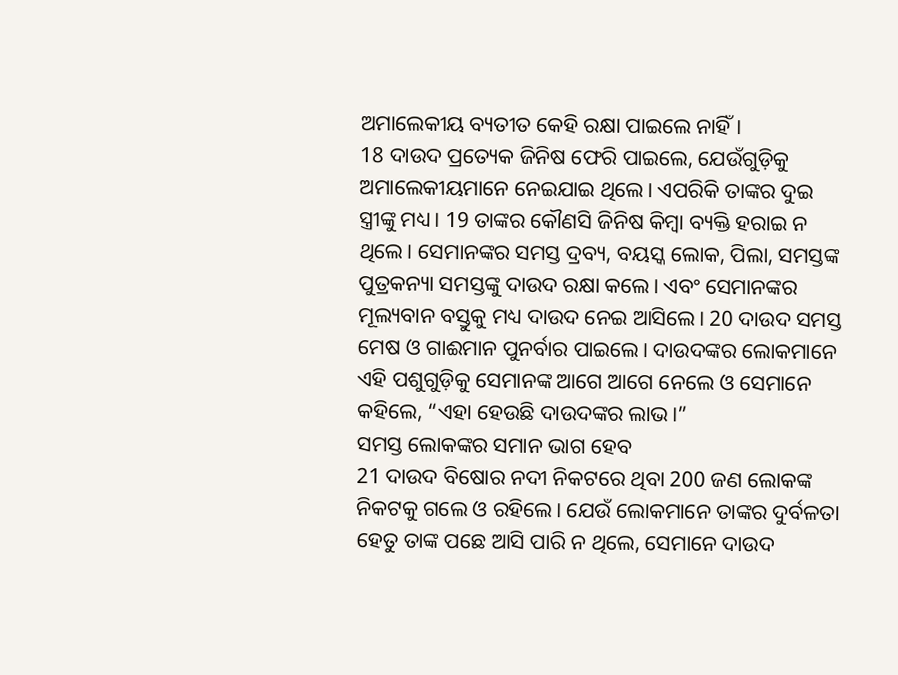ଅମାଲେକୀୟ ବ୍ୟତୀତ କେହି ରକ୍ଷା ପାଇଲେ ନାହିଁ।
18 ଦାଉଦ ପ୍ରତ୍ୟେକ ଜିନିଷ ଫେରି ପାଇଲେ, ଯେଉଁଗୁଡ଼ିକୁ ଅମାଲେକୀୟମାନେ ନେଇଯାଇ ଥିଲେ। ଏପରିକି ତାଙ୍କର ଦୁଇ ସ୍ତ୍ରୀଙ୍କୁ ମଧ୍ୟ। 19 ତାଙ୍କର କୌଣସି ଜିନିଷ କିମ୍ବା ବ୍ୟକ୍ତି ହରାଇ ନ ଥିଲେ। ସେମାନଙ୍କର ସମସ୍ତ ଦ୍ରବ୍ୟ, ବୟସ୍କ ଲୋକ, ପିଲା, ସମସ୍ତଙ୍କ ପୁତ୍ରକନ୍ୟା ସମସ୍ତଙ୍କୁ ଦାଉଦ ରକ୍ଷା କଲେ। ଏବଂ ସେମାନଙ୍କର ମୂଲ୍ୟବାନ ବସ୍ତୁକୁ ମଧ୍ୟ ଦାଉଦ ନେଇ ଆସିଲେ। 20 ଦାଉଦ ସମସ୍ତ ମେଷ ଓ ଗାଈମାନ ପୁନର୍ବାର ପାଇଲେ। ଦାଉଦଙ୍କର ଲୋକମାନେ ଏହି ପଶୁଗୁଡ଼ିକୁ ସେମାନଙ୍କ ଆଗେ ଆଗେ ନେଲେ ଓ ସେମାନେ କହିଲେ, “ଏହା ହେଉଛି ଦାଉଦଙ୍କର ଲାଭ।”
ସମସ୍ତ ଲୋକଙ୍କର ସମାନ ଭାଗ ହେବ
21 ଦାଉଦ ବିଷୋର ନଦୀ ନିକଟରେ ଥିବା 200 ଜଣ ଲୋକଙ୍କ ନିକଟକୁ ଗଲେ ଓ ରହିଲେ। ଯେଉଁ ଲୋକମାନେ ତାଙ୍କର ଦୁର୍ବଳତା ହେତୁ ତାଙ୍କ ପଛେ ଆସି ପାରି ନ ଥିଲେ, ସେମାନେ ଦାଉଦ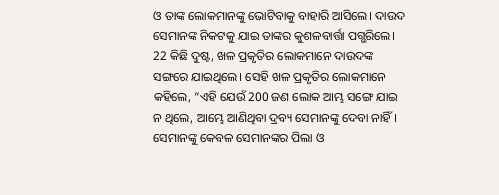ଓ ତାଙ୍କ ଲୋକମାନଙ୍କୁ ଭୋଟିବାକୁ ବାହାରି ଆସିଲେ। ଦାଉଦ ସେମାନଙ୍କ ନିକଟକୁ ଯାଇ ତାଙ୍କର କୁଶଳବାର୍ତ୍ତା ପଗ୍ଭରିଲେ। 22 କିଛି ଦୁଷ୍ଟ, ଖଳ ପ୍ରକୃତିର ଲୋକମାନେ ଦାଉଦଙ୍କ ସଙ୍ଗରେ ଯାଇଥିଲେ। ସେହି ଖଳ ପ୍ରକୃତିର ଲୋକମାନେ କହିଲେ, “ଏହି ଯେଉଁ 200 ଜଣ ଲୋକ ଆମ୍ଭ ସଙ୍ଗେ ଯାଇ ନ ଥିଲେ, ଆମ୍ଭେ ଆଣିଥିବା ଦ୍ରବ୍ୟ ସେମାନଙ୍କୁ ଦେବା ନାହିଁ। ସେମାନଙ୍କୁ କେବଳ ସେମାନଙ୍କର ପିଲା ଓ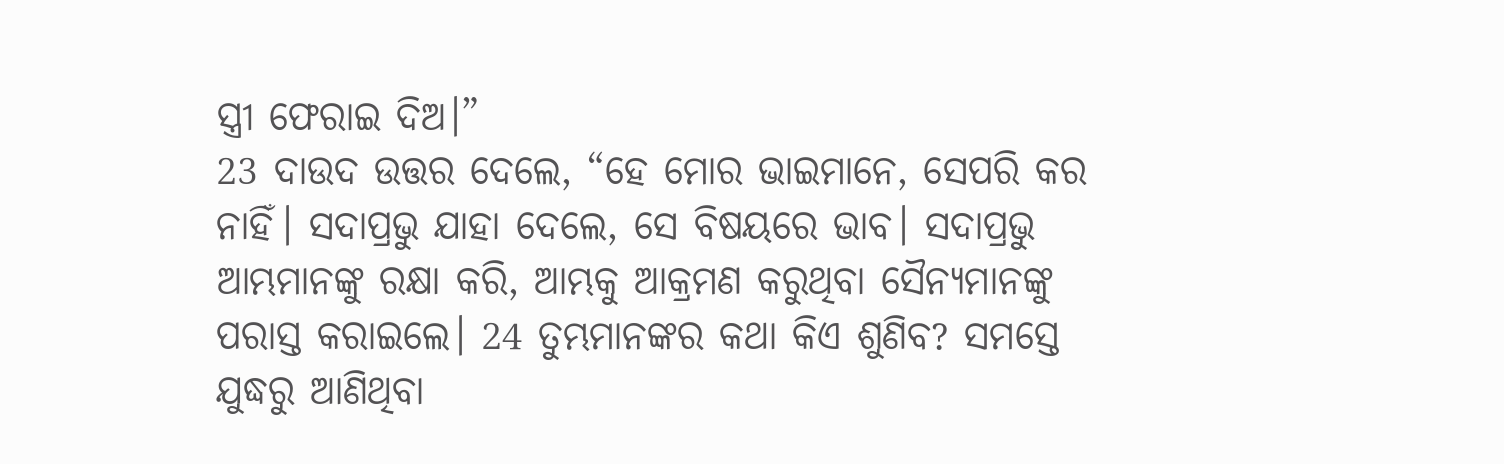ସ୍ତ୍ରୀ ଫେରାଇ ଦିଅ।”
23 ଦାଉଦ ଉତ୍ତର ଦେଲେ, “ହେ ମୋର ଭାଇମାନେ, ସେପରି କର ନାହିଁ। ସଦାପ୍ରଭୁ ଯାହା ଦେଲେ, ସେ ବିଷୟରେ ଭାବ। ସଦାପ୍ରଭୁ ଆମ୍ଭମାନଙ୍କୁ ରକ୍ଷା କରି, ଆମ୍ଭକୁ ଆକ୍ରମଣ କରୁଥିବା ସୈନ୍ୟମାନଙ୍କୁ ପରାସ୍ତ କରାଇଲେ। 24 ତୁମ୍ଭମାନଙ୍କର କଥା କିଏ ଶୁଣିବ? ସମସ୍ତେ ଯୁଦ୍ଧରୁ ଆଣିଥିବା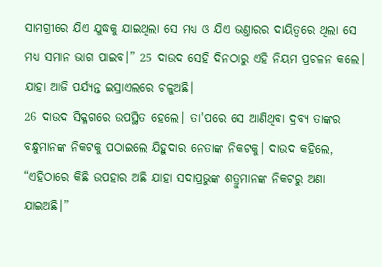ସାମଗ୍ରୀରେ ଯିଏ ଯୁଦ୍ଧକୁ ଯାଇଥିଲା ସେ ମଧ୍ୟ ଓ ଯିଏ ଭଣ୍ତାରର ଦାୟିତ୍ୱରେ ଥିଲା ସେ ମଧ୍ୟ ସମାନ ଭାଗ ପାଇବ।” 25 ଦାଉଦ ସେହି ଦିନଠାରୁ ଏହି ନିୟମ ପ୍ରଚଳନ କଲେ। ଯାହା ଆଜି ପର୍ଯ୍ୟନ୍ତ ଇସ୍ରାଏଲରେ ଚଳୁଅଛି।
26 ଦାଉଦ ସିକ୍ଳଗରେ ଉପସ୍ଥିତ ହେଲେ। ତା'ପରେ ସେ ଆଣିଥିବା ଦ୍ରବ୍ୟ ତାଙ୍କର ବନ୍ଧୁମାନଙ୍କ ନିକଟକୁ ପଠାଇଲେ ଯିହୁଦାର ନେତାଙ୍କ ନିକଟକୁ। ଦାଉଦ କହିଲେ, “ଏହିଠାରେ କିଛି ଉପହାର ଅଛି ଯାହା ସଦାପ୍ରଭୁଙ୍କ ଶତ୍ରୁମାନଙ୍କ ନିକଟରୁ ଅଣା ଯାଇଅଛି।”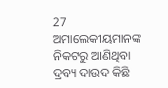27 ଅମାଲେକୀୟମାନଙ୍କ ନିକଟରୁ ଆଣିଥିବା ଦ୍ରବ୍ୟ ଦାଉଦ କିଛି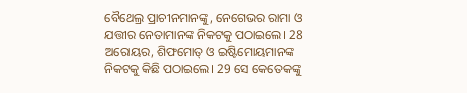ବୈଥେଲ୍ର ପ୍ରାଚୀନମାନଙ୍କୁ, ନେଗେଭର ରାମା ଓ ଯତ୍ତୀର ନେତାମାନଙ୍କ ନିକଟକୁ ପଠାଇଲେ। 28 ଅରୋୟର, ଶିଫମୋତ୍ ଓ ଇଷ୍ଟିମୋୟମାନଙ୍କ ନିକଟକୁ କିଛି ପଠାଇଲେ। 29 ସେ କେତେକଙ୍କୁ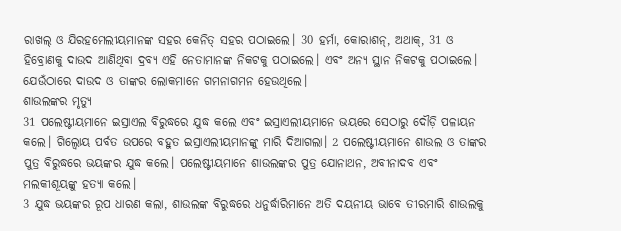ରାଖଲ୍ ଓ ଯିରହମେଲୀୟମାନଙ୍କ ସହର କେନିତ୍ ସହର ପଠାଇଲେ। 30 ହର୍ମା, କୋରାଶନ୍, ଅଥାକ୍, 31 ଓ ହିବ୍ରୋଣକୁ ଦାଉଦ ଆଣିଥିବା ଦ୍ରବ୍ୟ ଏହି ନେତାମାନଙ୍କ ନିକଟକୁ ପଠାଇଲେ। ଏବଂ ଅନ୍ୟ ସ୍ଥାନ ନିକଟକୁ ପଠାଇଲେ। ଯେଉଁଠାରେ ଦାଉଦ ଓ ତାଙ୍କର ଲୋକମାନେ ଗମନାଗମନ ହେଉଥିଲେ।
ଶାଉଲଙ୍କର ମୃତ୍ୟୁ
31 ପଲେଷ୍ଟୀୟମାନେ ଇସ୍ରାଏଲ ବିରୁଦ୍ଧରେ ଯୁଦ୍ଧ କଲେ ଏବଂ ଇସ୍ରାଏଲୀୟମାନେ ଭୟରେ ସେଠାରୁ ଦୌଡ଼ି ପଳାୟନ କଲେ। ଗିଲ୍ବୋୟ ପର୍ବତ ଉପରେ ବହୁତ ଇସ୍ରାଏଲୀୟମାନଙ୍କୁ ମାରି ଦିଆଗଲା। 2 ପଲେଷ୍ଟୀୟମାନେ ଶାଉଲ ଓ ତାଙ୍କର ପୁତ୍ର ବିରୁଦ୍ଧରେ ଭୟଙ୍କର ଯୁଦ୍ଧ କଲେ। ପଲେଷ୍ଟୀୟମାନେ ଶାଉଲଙ୍କର ପୁତ୍ର ଯୋନାଥନ, ଅବୀନାଦବ ଏବଂ ମଲକୀଶୂୟଙ୍କୁ ହତ୍ୟା କଲେ।
3 ଯୁଦ୍ଧ ଭୟଙ୍କର ରୂପ ଧାରଣ କଲା, ଶାଉଲଙ୍କ ବିରୁଦ୍ଧରେ ଧନୁର୍ଦ୍ଧାରିମାନେ ଅତି ଦୟନୀୟ ଭାବେ ତୀରମାରି ଶାଉଲକୁ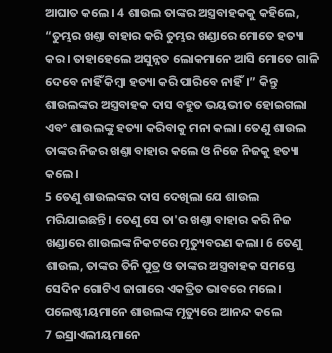ଆଘାତ କଲେ। 4 ଶାଉଲ ତାଙ୍କର ଅସ୍ତ୍ରବାହକକୁ କହିଲେ, “ତୁମ୍ଭର ଖଣ୍ତା ବାହାର କରି ତୁମ୍ଭର ଖଣ୍ଡାରେ ମୋତେ ହତ୍ୟା କର। ତାହାହେଲେ ଅସୁନ୍ନତ ଲୋକମାନେ ଆସି ମୋତେ ଗାଳି ଦେବେ ନାହିଁ କିମ୍ବା ହତ୍ୟା କରି ପାରିବେ ନାହିଁ।” କିନ୍ତୁ ଶାଉଲଙ୍କର ଅସ୍ତ୍ରବାହକ ଦାସ ବହୁତ ଭୟଭୀତ ହୋଇଗଲା ଏବଂ ଶାଉଲଙ୍କୁ ହତ୍ୟା କରିବାକୁ ମନା କଲା। ତେଣୁ ଶାଉଲ ତାଙ୍କର ନିଜର ଖଣ୍ତା ବାହାର କଲେ ଓ ନିଜେ ନିଜକୁ ହତ୍ୟା କଲେ।
5 ତେଣୁ ଶାଉଲଙ୍କର ଦାସ ଦେଖିଲା ଯେ ଶାଉଲ ମରିଯାଇଛନ୍ତି। ତେଣୁ ସେ ତା'ର ଖଣ୍ତା ବାହାର କରି ନିଜ ଖଣ୍ଡାରେ ଶାଉଲଙ୍କ ନିକଟରେ ମୃତ୍ୟୁବରଣ କଲା। 6 ତେଣୁ ଶାଉଲ, ତାଙ୍କର ତିନି ପୁତ୍ର ଓ ତାଙ୍କର ଅସ୍ତ୍ରବାହକ ସମସ୍ତେ ସେଦିନ ଗୋଟିଏ ଜାଗାରେ ଏକତ୍ରିତ ଭାବରେ ମଲେ।
ପଲେଷ୍ଟୀୟମାନେ ଶାଉଲଙ୍କ ମୃତ୍ୟୁରେ ଆନନ୍ଦ କଲେ
7 ଇସ୍ରାଏଲୀୟମାନେ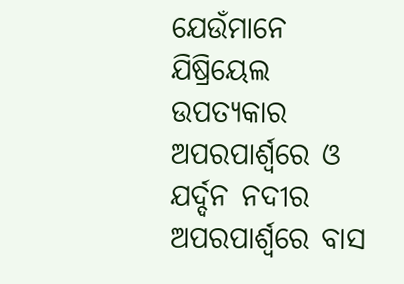ଯେଉଁମାନେ ଯିଷ୍ରିୟେଲ ଉପତ୍ୟକାର ଅପରପାର୍ଶ୍ୱରେ ଓ ଯର୍ଦ୍ଦନ ନଦୀର ଅପରପାର୍ଶ୍ୱରେ ବାସ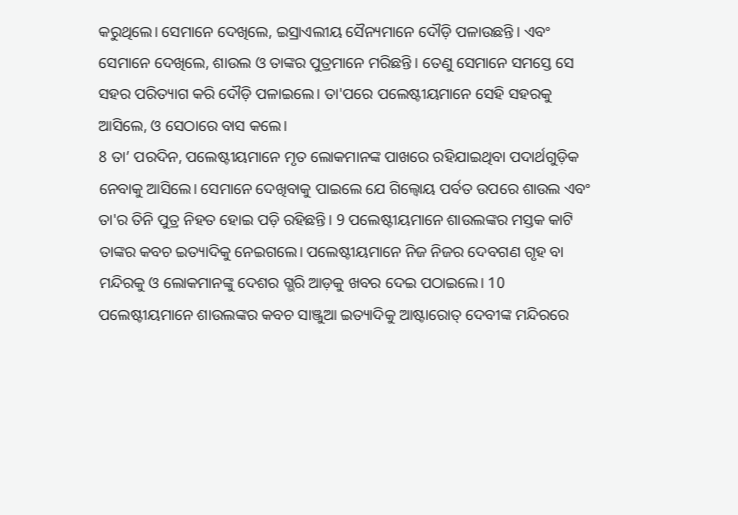କରୁଥିଲେ। ସେମାନେ ଦେଖିଲେ, ଇସ୍ରାଏଲୀୟ ସୈନ୍ୟମାନେ ଦୌଡ଼ି ପଳାଉଛନ୍ତି। ଏବଂ ସେମାନେ ଦେଖିଲେ, ଶାଉଲ ଓ ତାଙ୍କର ପୁତ୍ରମାନେ ମରିଛନ୍ତି। ତେଣୁ ସେମାନେ ସମସ୍ତେ ସେ ସହର ପରିତ୍ୟାଗ କରି ଦୌଡ଼ି ପଳାଇଲେ। ତା'ପରେ ପଲେଷ୍ଟୀୟମାନେ ସେହି ସହରକୁ ଆସିଲେ, ଓ ସେଠାରେ ବାସ କଲେ।
8 ତା’ ପରଦିନ, ପଲେଷ୍ଟୀୟମାନେ ମୃତ ଲୋକମାନଙ୍କ ପାଖରେ ରହିଯାଇଥିବା ପଦାର୍ଥଗୁଡ଼ିକ ନେବାକୁ ଆସିଲେ। ସେମାନେ ଦେଖିବାକୁ ପାଇଲେ ଯେ ଗିଲ୍ବୋୟ ପର୍ବତ ଉପରେ ଶାଉଲ ଏବଂ ତା'ର ତିନି ପୁତ୍ର ନିହତ ହୋଇ ପଡ଼ି ରହିଛନ୍ତି। 9 ପଲେଷ୍ଟୀୟମାନେ ଶାଉଲଙ୍କର ମସ୍ତକ କାଟି ତାଙ୍କର କବଚ ଇତ୍ୟାଦିକୁ ନେଇଗଲେ। ପଲେଷ୍ଟୀୟମାନେ ନିଜ ନିଜର ଦେବଗଣ ଗୃହ ବା ମନ୍ଦିରକୁ ଓ ଲୋକମାନଙ୍କୁ ଦେଶର ଗ୍ଭରି ଆଡ଼କୁ ଖବର ଦେଇ ପଠାଇଲେ। 10 ପଲେଷ୍ଟୀୟମାନେ ଶାଉଲଙ୍କର କବଚ ସାଞ୍ଜୁଆ ଇତ୍ୟାଦିକୁ ଆଷ୍ଟାରୋତ୍ ଦେବୀଙ୍କ ମନ୍ଦିରରେ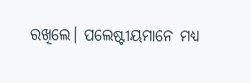ରଖିଲେ। ପଲେଷ୍ଟୀୟମାନେ ମଧ୍ୟ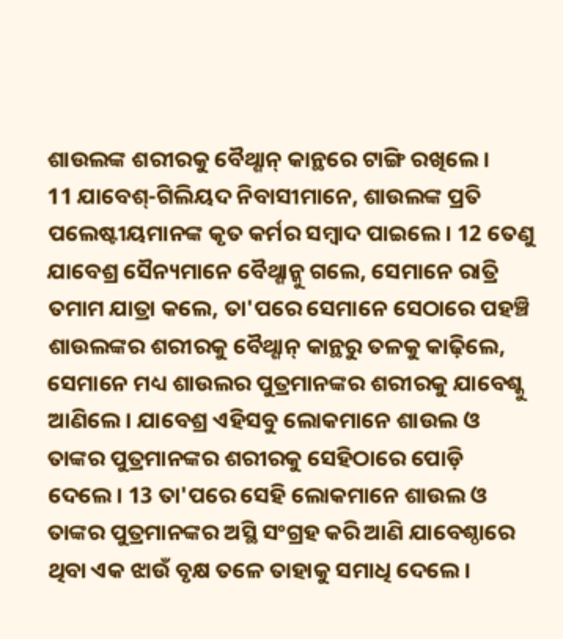ଶାଉଲଙ୍କ ଶରୀରକୁ ବୈଥ୍ଶାନ୍ କାନ୍ଥରେ ଟାଙ୍ଗି ରଖିଲେ।
11 ଯାବେଶ୍-ଗିଲିୟଦ ନିବାସୀମାନେ, ଶାଉଲଙ୍କ ପ୍ରତି ପଲେଷ୍ଟୀୟମାନଙ୍କ କୃତ କର୍ମର ସମ୍ବାଦ ପାଇଲେ। 12 ତେଣୁ ଯାବେଶ୍ର ସୈନ୍ୟମାନେ ବୈଥ୍ଶାନ୍କୁ ଗଲେ, ସେମାନେ ରାତ୍ରି ତମାମ ଯାତ୍ରା କଲେ, ତା'ପରେ ସେମାନେ ସେଠାରେ ପହଞ୍ଚି ଶାଉଲଙ୍କର ଶରୀରକୁ ବୈଥ୍ଶାନ୍ କାନ୍ଥରୁ ତଳକୁ କାଢ଼ିଲେ, ସେମାନେ ମଧ୍ୟ ଶାଉଲର ପୁତ୍ରମାନଙ୍କର ଶରୀରକୁ ଯାବେଶ୍କୁ ଆଣିଲେ। ଯାବେଶ୍ର ଏହିସବୁ ଲୋକମାନେ ଶାଉଲ ଓ ତାଙ୍କର ପୁତ୍ରମାନଙ୍କର ଶରୀରକୁ ସେହିଠାରେ ପୋଡ଼ି ଦେଲେ। 13 ତା'ପରେ ସେହି ଲୋକମାନେ ଶାଉଲ ଓ ତାଙ୍କର ପୁତ୍ରମାନଙ୍କର ଅସ୍ଥି ସଂଗ୍ରହ କରି ଆଣି ଯାବେଶ୍ଠାରେ ଥିବା ଏକ ଝାଉଁ ବୃକ୍ଷ ତଳେ ତାହାକୁ ସମାଧି ଦେଲେ।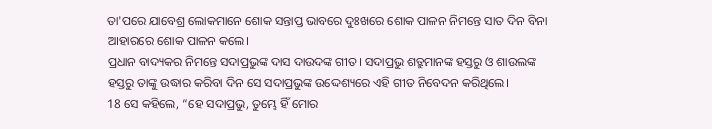ତା'ପରେ ଯାବେଶ୍ର ଲୋକମାନେ ଶୋକ ସନ୍ତାପ୍ତ ଭାବରେ ଦୁଃଖରେ ଶୋକ ପାଳନ ନିମନ୍ତେ ସାତ ଦିନ ବିନା ଆହାରରେ ଶୋକ ପାଳନ କଲେ।
ପ୍ରଧାନ ବାଦ୍ୟକର ନିମନ୍ତେ ସଦାପ୍ରଭୁଙ୍କ ଦାସ ଦାଉଦଙ୍କ ଗୀତ। ସଦାପ୍ରଭୁ ଶତ୍ରୁମାନଙ୍କ ହସ୍ତରୁ ଓ ଶାଉଲଙ୍କ ହସ୍ତରୁ ତାଙ୍କୁ ଉଦ୍ଧାର କରିବା ଦିନ ସେ ସଦାପ୍ରଭୁଙ୍କ ଉଦ୍ଦେଶ୍ୟରେ ଏହି ଗୀତ ନିବେଦନ କରିଥିଲେ।
18 ସେ କହିଲେ, “ହେ ସଦାପ୍ରଭୁ, ତୁମ୍ଭେ ହିଁ ମୋର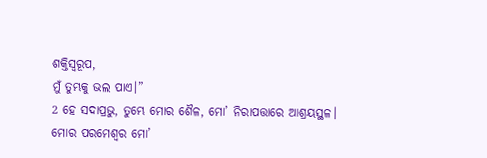ଶକ୍ତିସ୍ୱରୂପ,
ମୁଁ ତୁମ୍ଭକୁ ଭଲ ପାଏ।”
2 ହେ ସଦାପ୍ରଭୁ, ତୁମ୍ଭେ ମୋର ଶୈଳ, ମୋ’ ନିରାପତ୍ତାରେ ଆଶ୍ରୟସ୍ଥଳ।
ମୋର ପରମେଶ୍ୱର ମୋ’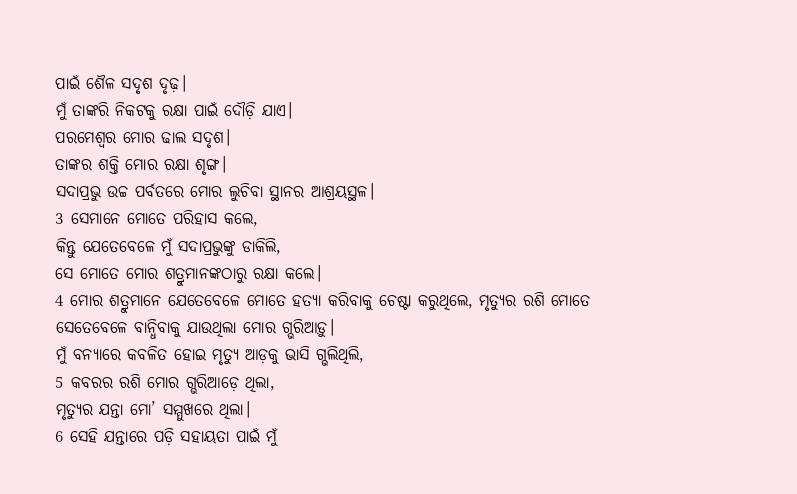ପାଇଁ ଶୈଳ ସଦୃଶ ଦୃଢ଼।
ମୁଁ ତାଙ୍କରି ନିକଟକୁ ରକ୍ଷା ପାଇଁ ଦୌଡ଼ି ଯାଏ।
ପରମେଶ୍ୱର ମୋର ଢାଲ ସଦୃଶ।
ତାଙ୍କର ଶକ୍ତି ମୋର ରକ୍ଷା ଶୃଙ୍ଗ।
ସଦାପ୍ରଭୁ ଉଚ୍ଚ ପର୍ବତରେ ମୋର ଲୁଚିବା ସ୍ଥାନର ଆଶ୍ରୟସ୍ଥଳ।
3 ସେମାନେ ମୋତେ ପରିହାସ କଲେ,
କିନ୍ତୁ ଯେତେବେଳେ ମୁଁ ସଦାପ୍ରଭୁଙ୍କୁ ଡାକିଲି,
ସେ ମୋତେ ମୋର ଶତ୍ରୁମାନଙ୍କଠାରୁ ରକ୍ଷା କଲେ।
4 ମୋର ଶତ୍ରୁମାନେ ଯେତେବେଳେ ମୋତେ ହତ୍ୟା କରିବାକୁ ଚେଷ୍ଟା କରୁଥିଲେ, ମୃତ୍ୟୁର ରଶି ମୋତେ ସେତେବେଳେ ବାନ୍ଧିବାକୁ ଯାଉଥିଲା ମୋର ଗ୍ଭରିଆଡ଼ୁ।
ମୁଁ ବନ୍ୟାରେ କବଳିତ ହୋଇ ମୃତ୍ୟୁ ଆଡ଼କୁ ଭାସି ଗ୍ଭଲିଥିଲି,
5 କବରର ରଶି ମୋର ଗ୍ଭରିଆଡ଼େ ଥିଲା,
ମୃତ୍ୟୁର ଯନ୍ତା ମୋ’ ସମ୍ମୁଖରେ ଥିଲା।
6 ସେହି ଯନ୍ତାରେ ପଡ଼ି ସହାୟତା ପାଇଁ ମୁଁ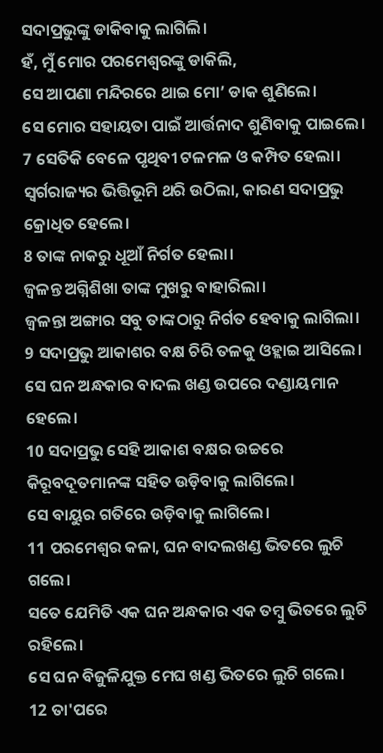ସଦାପ୍ରଭୁଙ୍କୁ ଡାକିବାକୁ ଲାଗିଲି।
ହଁ, ମୁଁ ମୋର ପରମେଶ୍ୱରଙ୍କୁ ଡାକିଲି,
ସେ ଆପଣା ମନ୍ଦିରରେ ଥାଇ ମୋ’ ଡାକ ଶୁଣିଲେ।
ସେ ମୋର ସହାୟତା ପାଇଁ ଆର୍ତ୍ତନାଦ ଶୁଣିବାକୁ ପାଇଲେ।
7 ସେତିକି ବେଳେ ପୃଥିବୀ ଟଳମଳ ଓ କମ୍ପିତ ହେଲା।
ସ୍ୱର୍ଗରାଜ୍ୟର ଭିତ୍ତିଭୂମି ଥରି ଉଠିଲା, କାରଣ ସଦାପ୍ରଭୁ କ୍ରୋଧିତ ହେଲେ।
8 ତାଙ୍କ ନାକରୁ ଧୂଆଁ ନିର୍ଗତ ହେଲା।
ଜ୍ୱଳନ୍ତ ଅଗ୍ନିଶିଖା ତାଙ୍କ ମୁଖରୁ ବାହାରିଲା।
ଜ୍ୱଳନ୍ତା ଅଙ୍ଗାର ସବୁ ତାଙ୍କଠାରୁ ନିର୍ଗତ ହେବାକୁ ଲାଗିଲା।
9 ସଦାପ୍ରଭୁ ଆକାଶର ବକ୍ଷ ଚିରି ତଳକୁ ଓହ୍ଲାଇ ଆସିଲେ।
ସେ ଘନ ଅନ୍ଧକାର ବାଦଲ ଖଣ୍ଡ ଉପରେ ଦଣ୍ଡାୟମାନ ହେଲେ।
10 ସଦାପ୍ରଭୁ ସେହି ଆକାଶ ବକ୍ଷର ଉଚ୍ଚରେ କିରୂବଦୂତମାନଙ୍କ ସହିତ ଉଡ଼ିବାକୁ ଲାଗିଲେ।
ସେ ବାୟୁର ଗତିରେ ଉଡ଼ିବାକୁ ଲାଗିଲେ।
11 ପରମେଶ୍ୱର କଳା, ଘନ ବାଦଲଖଣ୍ଡ ଭିତରେ ଲୁଚି ଗଲେ।
ସତେ ଯେମିତି ଏକ ଘନ ଅନ୍ଧକାର ଏକ ତମ୍ବୁ ଭିତରେ ଲୁଚି ରହିଲେ।
ସେ ଘନ ବିଜୁଳିଯୁକ୍ତ ମେଘ ଖଣ୍ଡ ଭିତରେ ଲୁଚି ଗଲେ।
12 ତା'ପରେ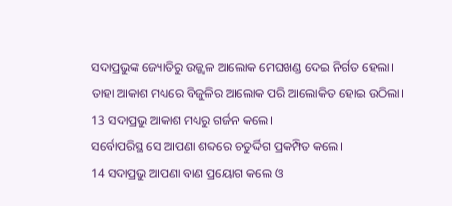ସଦାପ୍ରଭୁଙ୍କ ଜ୍ୟୋତିରୁ ଉଜ୍ଜ୍ୱଳ ଆଲୋକ ମେଘଖଣ୍ଡ ଦେଇ ନିର୍ଗତ ହେଲା।
ତାହା ଆକାଶ ମଧ୍ୟରେ ବିଜୁଳିର ଆଲୋକ ପରି ଆଲୋକିତ ହୋଇ ଉଠିଲା।
13 ସଦାପ୍ରଭୁ ଆକାଶ ମଧ୍ୟରୁ ଗର୍ଜନ କଲେ।
ସର୍ବୋପରିସ୍ଥ ସେ ଆପଣା ଶବ୍ଦରେ ଚତୁର୍ଦ୍ଦିଗ ପ୍ରକମ୍ପିତ କଲେ।
14 ସଦାପ୍ରଭୁ ଆପଣା ବାଣ ପ୍ରୟୋଗ କଲେ ଓ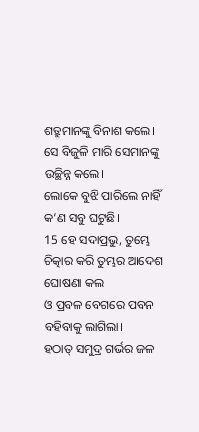ଶତ୍ରୁମାନଙ୍କୁ ବିନାଶ କଲେ।
ସେ ବିଜୁଳି ମାରି ସେମାନଙ୍କୁ ଉଚ୍ଛିନ୍ନ କଲେ।
ଲୋକେ ବୁଝି ପାରିଲେ ନାହିଁ କ’ଣ ସବୁ ଘଟୁଛି।
15 ହେ ସଦାପ୍ରଭୁ, ତୁମ୍ଭେ ଚିତ୍କାର କରି ତୁମ୍ଭର ଆଦେଶ ଘୋଷଣା କଲ
ଓ ପ୍ରବଳ ବେଗରେ ପବନ ବହିବାକୁ ଲାଗିଲା।
ହଠାତ୍ ସମୁଦ୍ର ଗର୍ଭର ଜଳ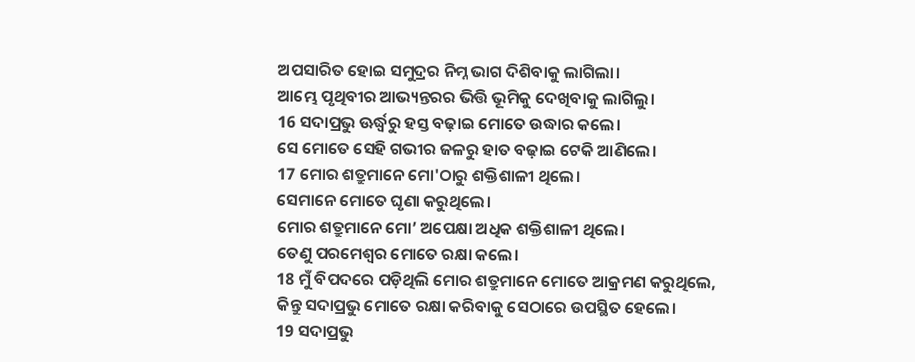ଅପସାରିତ ହୋଇ ସମୁଦ୍ରର ନିମ୍ନ ଭାଗ ଦିଶିବାକୁ ଲାଗିଲା।
ଆମ୍ଭେ ପୃଥିବୀର ଆଭ୍ୟନ୍ତରର ଭିତ୍ତି ଭୂମିକୁ ଦେଖିବାକୁ ଲାଗିଲୁ।
16 ସଦାପ୍ରଭୁ ଊର୍ଦ୍ଧ୍ୱରୁ ହସ୍ତ ବଢ଼ାଇ ମୋତେ ଉଦ୍ଧାର କଲେ।
ସେ ମୋତେ ସେହି ଗଭୀର ଜଳରୁ ହାତ ବଢ଼ାଇ ଟେକି ଆଣିଲେ।
17 ମୋର ଶତ୍ରୁମାନେ ମୋ'ଠାରୁ ଶକ୍ତିଶାଳୀ ଥିଲେ।
ସେମାନେ ମୋତେ ଘୃଣା କରୁଥିଲେ।
ମୋର ଶତ୍ରୁମାନେ ମୋ’ ଅପେକ୍ଷା ଅଧିକ ଶକ୍ତିଶାଳୀ ଥିଲେ।
ତେଣୁ ପରମେଶ୍ୱର ମୋତେ ରକ୍ଷା କଲେ।
18 ମୁଁ ବିପଦରେ ପଡ଼ିଥିଲି ମୋର ଶତ୍ରୁମାନେ ମୋତେ ଆକ୍ରମଣ କରୁଥିଲେ,
କିନ୍ତୁ ସଦାପ୍ରଭୁ ମୋତେ ରକ୍ଷା କରିବାକୁ ସେଠାରେ ଉପସ୍ଥିତ ହେଲେ।
19 ସଦାପ୍ରଭୁ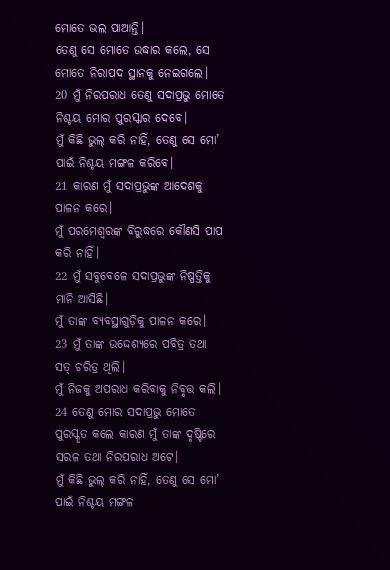ମୋତେ ଭଲ ପାଆନ୍ତି।
ତେଣୁ ସେ ମୋତେ ଉଦ୍ଧାର କଲେ, ସେ ମୋତେ ନିରାପଦ ସ୍ଥାନକୁ ନେଇଗଲେ।
20 ମୁଁ ନିରପରାଧ ତେଣୁ ସଦାପ୍ରଭୁ ମୋତେ ନିଶ୍ଚୟ ମୋର ପୁରସ୍କାର ଦେବେ।
ମୁଁ କିଛି ଭୁଲ୍ କରି ନାହିଁ, ତେଣୁ ସେ ମୋ’ ପାଇଁ ନିଶ୍ଚୟ ମଙ୍ଗଳ କରିବେ।
21 କାରଣ ମୁଁ ସଦାପ୍ରଭୁଙ୍କ ଆଦେଶକୁ ପାଳନ କରେ।
ମୁଁ ପରମେଶ୍ୱରଙ୍କ ବିରୁଦ୍ଧରେ କୌଣସି ପାପ କରି ନାହିଁ।
22 ମୁଁ ସବୁବେଳେ ସଦାପ୍ରଭୁଙ୍କ ନିଷ୍ପତ୍ତିକୁ ମାନି ଆସିଛି।
ମୁଁ ତାଙ୍କ ବ୍ୟବସ୍ଥାଗୁଡ଼ିକୁ ପାଳନ କରେ।
23 ମୁଁ ତାଙ୍କ ଉଦ୍ଦେଶ୍ୟରେ ପବିତ୍ର ତଥା ସତ୍ ଚରିତ୍ର ଥିଲି।
ମୁଁ ନିଜକୁ ଅପରାଧ କରିବାକୁ ନିବୃତ୍ତ କଲି।
24 ତେଣୁ ମୋର ସଦାପ୍ରଭୁ ମୋତେ ପୁରସ୍କୃତ କଲେ କାରଣ ମୁଁ ତାଙ୍କ ଦୃଷ୍ଟିରେ ସରଳ ତଥା ନିରପରାଧ ଅଟେ।
ମୁଁ କିଛି ଭୁଲ୍ କରି ନାହିଁ, ତେଣୁ ସେ ମୋ’ ପାଇଁ ନିଶ୍ଚୟ ମଙ୍ଗଳ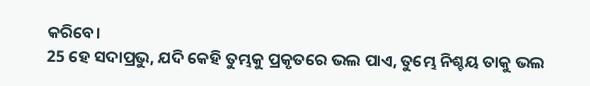କରିବେ।
25 ହେ ସଦାପ୍ରଭୁ, ଯଦି କେହି ତୁମ୍ଭକୁ ପ୍ରକୃତରେ ଭଲ ପାଏ, ତୁମ୍ଭେ ନିଶ୍ଚୟ ତାକୁ ଭଲ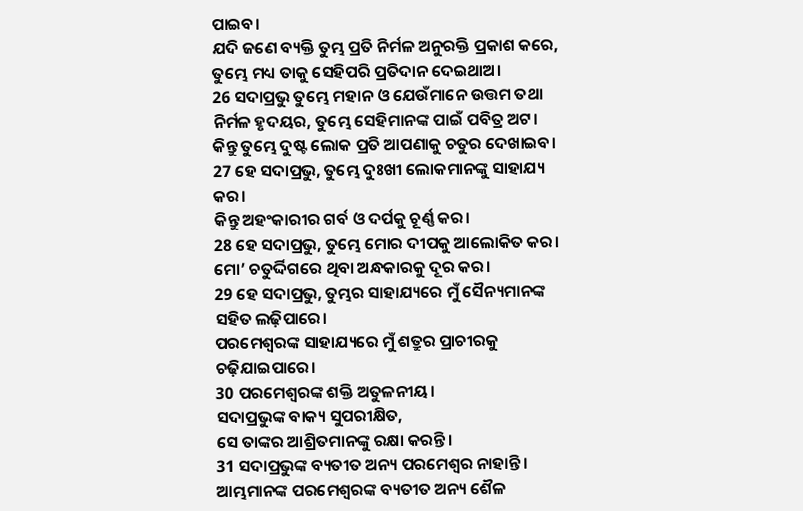ପାଇବ।
ଯଦି ଜଣେ ବ୍ୟକ୍ତି ତୁମ୍ଭ ପ୍ରତି ନିର୍ମଳ ଅନୁରକ୍ତି ପ୍ରକାଶ କରେ, ତୁମ୍ଭେ ମଧ୍ୟ ତାକୁ ସେହିପରି ପ୍ରତିଦାନ ଦେଇଥାଅ।
26 ସଦାପ୍ରଭୁ ତୁମ୍ଭେ ମହାନ ଓ ଯେଉଁମାନେ ଉତ୍ତମ ତଥା ନିର୍ମଳ ହୃଦୟର, ତୁମ୍ଭେ ସେହିମାନଙ୍କ ପାଇଁ ପବିତ୍ର ଅଟ।
କିନ୍ତୁ ତୁମ୍ଭେ ଦୁଷ୍ଟ ଲୋକ ପ୍ରତି ଆପଣାକୁ ଚତୁର ଦେଖାଇବ।
27 ହେ ସଦାପ୍ରଭୁ, ତୁମ୍ଭେ ଦୁଃଖୀ ଲୋକମାନଙ୍କୁ ସାହାଯ୍ୟ କର।
କିନ୍ତୁ ଅହଂକାରୀର ଗର୍ବ ଓ ଦର୍ପକୁ ଚୂର୍ଣ୍ଣ କର।
28 ହେ ସଦାପ୍ରଭୁ, ତୁମ୍ଭେ ମୋର ଦୀପକୁ ଆଲୋକିତ କର।
ମୋ’ ଚତୁର୍ଦ୍ଦିଗରେ ଥିବା ଅନ୍ଧକାରକୁ ଦୂର କର।
29 ହେ ସଦାପ୍ରଭୁ, ତୁମ୍ଭର ସାହାଯ୍ୟରେ ମୁଁ ସୈନ୍ୟମାନଙ୍କ ସହିତ ଲଢ଼ିପାରେ।
ପରମେଶ୍ୱରଙ୍କ ସାହାଯ୍ୟରେ ମୁଁ ଶତ୍ରୁର ପ୍ରାଚୀରକୁ ଚଢ଼ିଯାଇପାରେ।
30 ପରମେଶ୍ୱରଙ୍କ ଶକ୍ତି ଅତୁଳନୀୟ।
ସଦାପ୍ରଭୁଙ୍କ ବାକ୍ୟ ସୁପରୀକ୍ଷିତ,
ସେ ତାଙ୍କର ଆଶ୍ରିତମାନଙ୍କୁ ରକ୍ଷା କରନ୍ତି।
31 ସଦାପ୍ରଭୁଙ୍କ ବ୍ୟତୀତ ଅନ୍ୟ ପରମେଶ୍ୱର ନାହାନ୍ତି।
ଆମ୍ଭମାନଙ୍କ ପରମେଶ୍ୱରଙ୍କ ବ୍ୟତୀତ ଅନ୍ୟ ଶୈଳ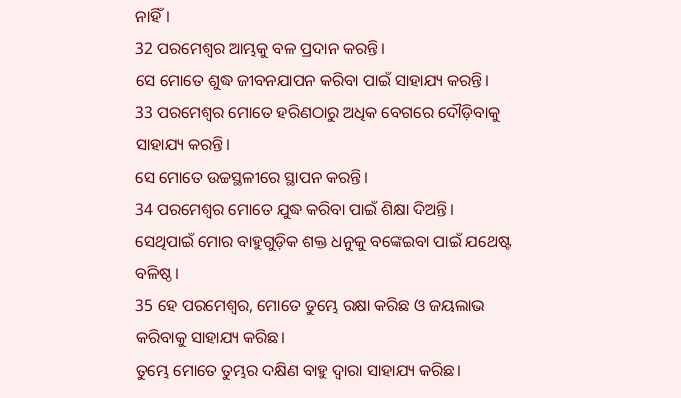ନାହିଁ।
32 ପରମେଶ୍ୱର ଆମ୍ଭକୁ ବଳ ପ୍ରଦାନ କରନ୍ତି।
ସେ ମୋତେ ଶୁଦ୍ଧ ଜୀବନଯାପନ କରିବା ପାଇଁ ସାହାଯ୍ୟ କରନ୍ତି।
33 ପରମେଶ୍ୱର ମୋତେ ହରିଣଠାରୁ ଅଧିକ ବେଗରେ ଦୌଡ଼ିବାକୁ ସାହାଯ୍ୟ କରନ୍ତି।
ସେ ମୋତେ ଉଚ୍ଚସ୍ଥଳୀରେ ସ୍ଥାପନ କରନ୍ତି।
34 ପରମେଶ୍ୱର ମୋତେ ଯୁଦ୍ଧ କରିବା ପାଇଁ ଶିକ୍ଷା ଦିଅନ୍ତି।
ସେଥିପାଇଁ ମୋର ବାହୁଗୁଡ଼ିକ ଶକ୍ତ ଧନୁକୁ ବଙ୍କେଇବା ପାଇଁ ଯଥେଷ୍ଟ ବଳିଷ୍ଠ।
35 ହେ ପରମେଶ୍ୱର, ମୋତେ ତୁମ୍ଭେ ରକ୍ଷା କରିଛ ଓ ଜୟଲାଭ କରିବାକୁ ସାହାଯ୍ୟ କରିଛ।
ତୁମ୍ଭେ ମୋତେ ତୁମ୍ଭର ଦକ୍ଷିଣ ବାହୁ ଦ୍ୱାରା ସାହାଯ୍ୟ କରିଛ।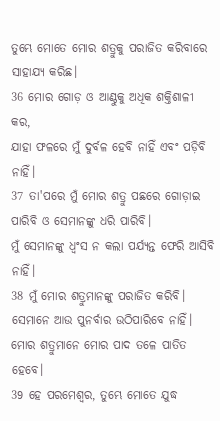ତୁମ୍ଭେ ମୋତେ ମୋର ଶତ୍ରୁକୁ ପରାଜିତ କରିବାରେ ସାହାଯ୍ୟ କରିଛ।
36 ମୋର ଗୋଡ଼ ଓ ଆଣ୍ଠୁକୁ ଅଧିକ ଶକ୍ତିଶାଳୀ କର,
ଯାହା ଫଳରେ ମୁଁ ଦୁର୍ବଳ ହେବି ନାହିଁ ଏବଂ ପଡ଼ିବି ନାହିଁ।
37 ତା'ପରେ ମୁଁ ମୋର ଶତ୍ରୁ ପଛରେ ଗୋଡ଼ାଇ ପାରିବି ଓ ସେମାନଙ୍କୁ ଧରି ପାରିବି।
ମୁଁ ସେମାନଙ୍କୁ ଧ୍ୱଂସ ନ କଲା ପର୍ଯ୍ୟନ୍ତ ଫେରି ଆସିବି ନାହିଁ।
38 ମୁଁ ମୋର ଶତ୍ରୁମାନଙ୍କୁ ପରାଜିତ କରିବି।
ସେମାନେ ଆଉ ପୁନର୍ବାର ଉଠିପାରିବେ ନାହିଁ।
ମୋର ଶତ୍ରୁମାନେ ମୋର ପାଦ ତଳେ ପାତିତ ହେବେ।
39 ହେ ପରମେଶ୍ୱର, ତୁମ୍ଭେ ମୋତେ ଯୁଦ୍ଧ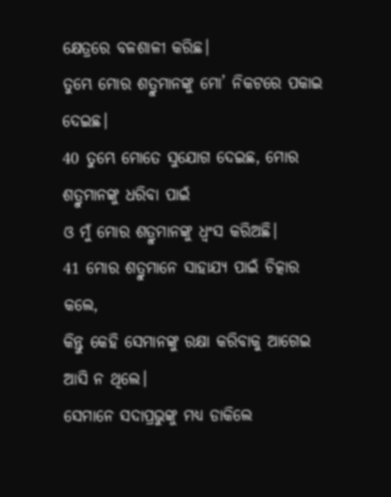କ୍ଷେତ୍ରରେ ବଳଶାଳୀ କରିଛ।
ତୁମ୍ଭେ ମୋର ଶତ୍ରୁମାନଙ୍କୁ ମୋ’ ନିକଟରେ ପକାଇ ଦେଇଛ।
40 ତୁମ୍ଭେ ମୋତେ ସୁଯୋଗ ଦେଇଛ, ମୋର ଶତ୍ରୁମାନଙ୍କୁ ଧରିବା ପାଇଁ
ଓ ମୁଁ ମୋର ଶତ୍ରୁମାନଙ୍କୁ ଧ୍ୱଂସ କରିଅଛି।
41 ମୋର ଶତ୍ରୁମାନେ ସାହାଯ୍ୟ ପାଇଁ ଚିତ୍କାର କଲେ,
କିନ୍ତୁ କେହି ସେମାନଙ୍କୁ ରକ୍ଷା କରିବାକୁ ଆଗେଇ ଆସି ନ ଥିଲେ।
ସେମାନେ ସଦାପ୍ରଭୁଙ୍କୁ ମଧ୍ୟ ଡାକିଲେ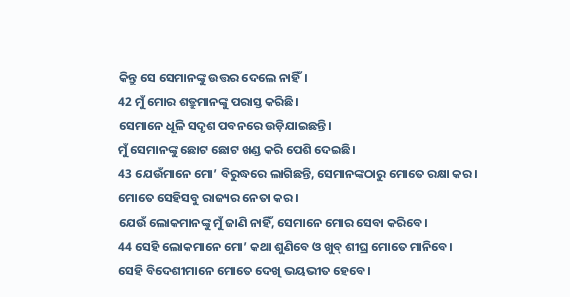କିନ୍ତୁ ସେ ସେମାନଙ୍କୁ ଉତ୍ତର ଦେଲେ ନାହିଁ।
42 ମୁଁ ମୋର ଶତ୍ରୁମାନଙ୍କୁ ପରାସ୍ତ କରିଛି।
ସେମାନେ ଧୂଳି ସଦୃଶ ପବନରେ ଉଡ଼ିଯାଇଛନ୍ତି।
ମୁଁ ସେମାନଙ୍କୁ ଛୋଟ ଛୋଟ ଖଣ୍ଡ କରି ପେଶି ଦେଇଛି।
43 ଯେଉଁମାନେ ମୋ’ ବିରୁଦ୍ଧରେ ଲାଗିଛନ୍ତି, ସେମାନଙ୍କଠାରୁ ମୋତେ ରକ୍ଷା କର।
ମୋତେ ସେହିସବୁ ରାଜ୍ୟର ନେତା କର।
ଯେଉଁ ଲୋକମାନଙ୍କୁ ମୁଁ ଜାଣି ନାହିଁ, ସେମାନେ ମୋର ସେବା କରିବେ।
44 ସେହି ଲୋକମାନେ ମୋ’ କଥା ଶୁଣିବେ ଓ ଖୁବ୍ ଶୀଘ୍ର ମୋତେ ମାନିବେ।
ସେହି ବିଦେଶୀମାନେ ମୋତେ ଦେଖି ଭୟଭୀତ ହେବେ।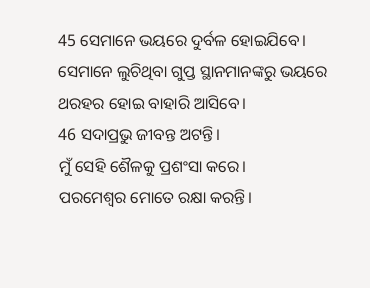45 ସେମାନେ ଭୟରେ ଦୁର୍ବଳ ହୋଇଯିବେ।
ସେମାନେ ଲୁଚିଥିବା ଗୁପ୍ତ ସ୍ଥାନମାନଙ୍କରୁ ଭୟରେ ଥରହର ହୋଇ ବାହାରି ଆସିବେ।
46 ସଦାପ୍ରଭୁ ଜୀବନ୍ତ ଅଟନ୍ତି।
ମୁଁ ସେହି ଶୈଳକୁ ପ୍ରଶଂସା କରେ।
ପରମେଶ୍ୱର ମୋତେ ରକ୍ଷା କରନ୍ତି।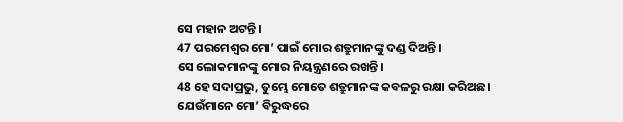ସେ ମହାନ ଅଟନ୍ତି।
47 ପରମେଶ୍ୱର ମୋ’ ପାଇଁ ମୋର ଶତ୍ରୁମାନଙ୍କୁ ଦଣ୍ଡ ଦିଅନ୍ତି।
ସେ ଲୋକମାନଙ୍କୁ ମୋର ନିୟନ୍ତ୍ରଣରେ ରଖନ୍ତି।
48 ହେ ସଦାପ୍ରଭୁ, ତୁମ୍ଭେ ମୋତେ ଶତ୍ରୁମାନଙ୍କ କବଳରୁ ରକ୍ଷା କରିଅଛ।
ଯେଉଁମାନେ ମୋ’ ବିରୁଦ୍ଧରେ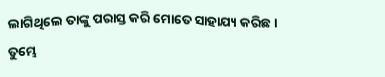ଲାଗିଥିଲେ ତାଙ୍କୁ ପରାସ୍ତ କରି ମୋତେ ସାହାଯ୍ୟ କରିଛ।
ତୁମ୍ଭେ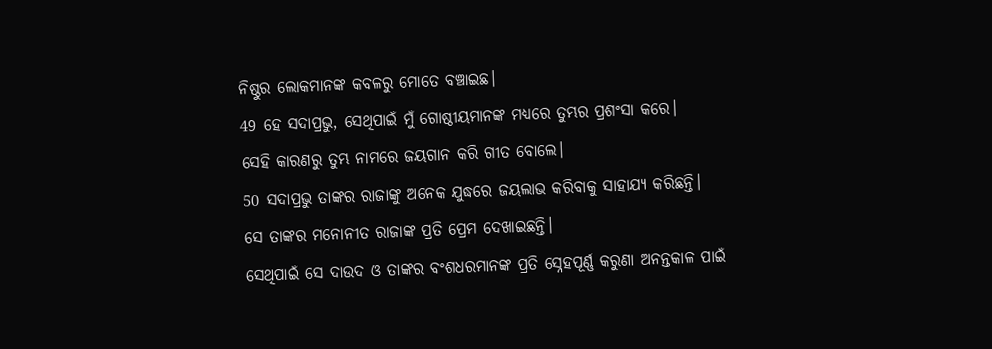ନିଷ୍ଠୁର ଲୋକମାନଙ୍କ କବଳରୁ ମୋତେ ବଞ୍ଚାଇଛ।
49 ହେ ସଦାପ୍ରଭୁ, ସେଥିପାଇଁ ମୁଁ ଗୋଷ୍ଠୀୟମାନଙ୍କ ମଧ୍ୟରେ ତୁମ୍ଭର ପ୍ରଶଂସା କରେ।
ସେହି କାରଣରୁ ତୁମ୍ଭ ନାମରେ ଜୟଗାନ କରି ଗୀତ ବୋଲେ।
50 ସଦାପ୍ରଭୁ ତାଙ୍କର ରାଜାଙ୍କୁ ଅନେକ ଯୁଦ୍ଧରେ ଜୟଲାଭ କରିବାକୁ ସାହାଯ୍ୟ କରିଛନ୍ତି।
ସେ ତାଙ୍କର ମନୋନୀତ ରାଜାଙ୍କ ପ୍ରତି ପ୍ରେମ ଦେଖାଇଛନ୍ତି।
ସେଥିପାଇଁ ସେ ଦାଉଦ ଓ ତାଙ୍କର ବଂଶଧରମାନଙ୍କ ପ୍ରତି ସ୍ନେହପୂର୍ଣ୍ଣ କରୁଣା ଅନନ୍ତକାଳ ପାଇଁ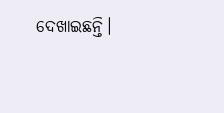ଦେଖାଇଛନ୍ତି।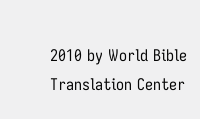2010 by World Bible Translation Center